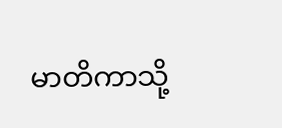မာတိကာသို့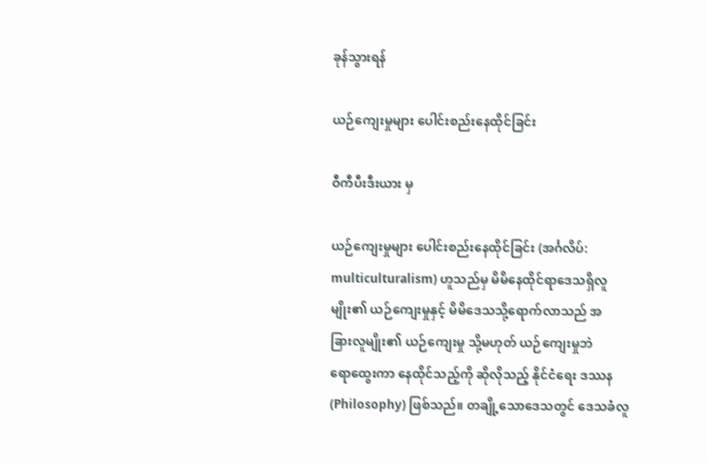ခုန်သွားရန်

ယဉ်ကျေးမှုများ ပေါင်းစည်းနေထိုင်ခြင်း

ဝီကီပီးဒီးယား မှ

ယဉ်ကျေးမှုများ ပေါင်းစည်းနေထိုင်ခြင်း (အင်္ဂလိပ်: multiculturalism) ဟူသည်မှ မိမိနေထိုင်ရာဒေသရှိလူမျိုး၏ ယဉ်ကျေးမှုနှင့် မိမိဒေသသို့‌ရောက်လာသည် အခြား‌လူမျိုး၏ ယဉ်ကျေးမှု သို့မဟုတ် ယဉ်ကျေးမှုဘဲ ရော‌ထွေးကာ နေထိုင်သည့်ကို ဆိုလိုသည့် နိုင်ငံရေး ဒဿန(Philosophy) ဖြစ်သည်။ တချို့သောဒေသတွင် ဒေသခံလူ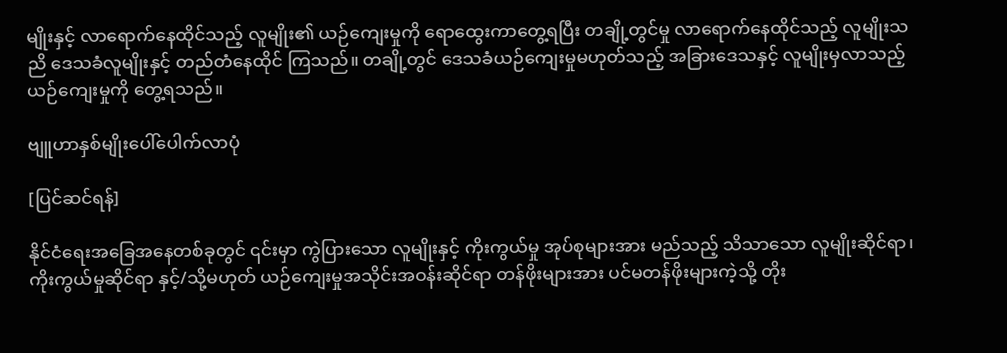မျိုးနှင့် လာရောက်နေထိုင်သည့် လူမျိုး၏ ယဉ်ကျေးမှုကို ရော‌ထွေးကာတွေ့ရပြီး တချို့တွင်မှု လာရောက်နေထိုင်သည့် လူမျိုးသညိ ဒေသခံလူမျိုးနှင့် တည်တံနေထိုင် ကြသည်။ တချို့တွင် ဒေသခံယဉ်ကျေးမှုမဟုတ်သည့် အခြားဒေသနှင့် လူမျိုးမှလာသည့် ယဉ်ကျေးမှုကို တွေ့ရသည်။

ဗျူဟာနှစ်မျိုးပေါ်ပေါက်လာပုံ

[ပြင်ဆင်ရန်]

နိုင်ငံရေးအခြေအနေတစ်ခုတွင် ၎င်းမှာ ကွဲပြားသော လူမျိုးနှင့် ကိုးကွယ်မှု အုပ်စုများအား မည်သည့် သိသာသော လူမျိုးဆိုင်ရာ၊ ကိုးကွယ်မှုဆိုင်ရာ နှင့်/သို့မဟုတ် ယဉ်ကျေးမှုအသိုင်းအဝန်းဆိုင်ရာ တန်ဖိုးများအား ပင်မတန်ဖိုးများကဲ့သို့ တိုး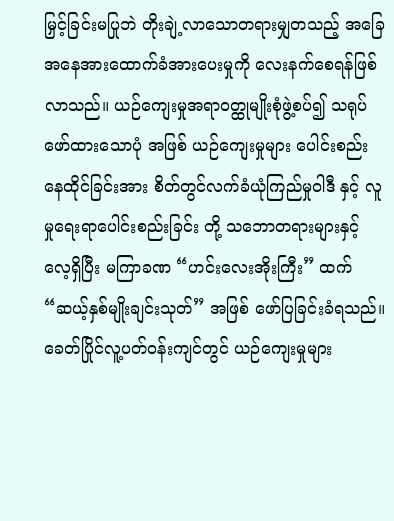မြှင့်ခြင်းမပြုဘဲ တိုးချဲ့လာသောတရားမျှတသည့် အခြေအနေအားထောက်ခံအားပေးမှုကို လေးနက်စေရန်ဖြစ်လာသည်။ ယဉ်ကျေးမှုအရာဝတ္ထုမျိုးစုံဖွဲ့စပ်၍ သရုပ်ဖော်ထားသောပုံ အဖြစ် ယဉ်ကျေးမှုများ ပေါင်းစည်း နေထိုင်ခြင်းအား စိတ်တွင်လက်ခံယုံကြည်မှုဝါဒီ နှင့် လူမှုရေးရာပေါင်းစည်းခြင်း တို့ သဘောတရားများနှင့် လေ့ရှိပြီး မကြာခဏ “ဟင်းလေးအိုးကြီး” ထက် “ဆယ့်နှစ်မျိုးချင်းသုတ်” အဖြစ် ဖော်ပြခြင်းခံရသည်။ ခေတ်ပြိုင်လူ့ပတ်ဝန်းကျင်တွင် ယဉ်ကျေးမှုများ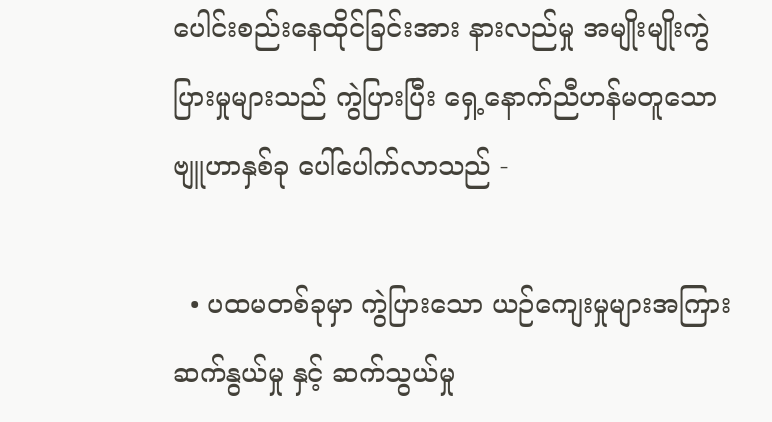ပေါင်းစည်းနေထိုင်ခြင်းအား နားလည်မှု အမျိုးမျိုးကွဲပြားမှုများသည် ကွဲပြားပြီး ရှေ့နောက်ညီဟန်မတူသော ဗျူဟာနှစ်ခု ပေါ်ပေါက်လာသည် -

  • ပထမတစ်ခုမှာ ကွဲပြားသော ယဉ်ကျေးမှုများအကြား ဆက်နွယ်မှု နှင့် ဆက်သွယ်မှု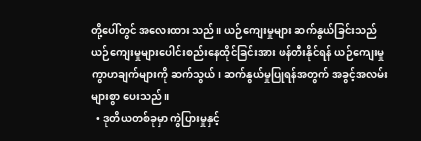တို့ပေါ်တွင် အလေးထား သည်။ ယဉ်ကျေးမှုများ ဆက်နွယ်ခြင်းသည် ယဉ်ကျေးမှုများပေါင်းစည်းနေထိုင်ခြင်းအား ဖန်တီးနိုင်ရန် ယဉ်ကျေးမှု ကွာဟချက်များကို ဆက်သွယ်၊ ဆက်နွယ်မှုပြုရန်အတွက် အခွင့်အလမ်းများစွာ ပေးသည်။
  • ဒုတိယတစ်ခုမှာ ကွဲပြားမှုနှင့်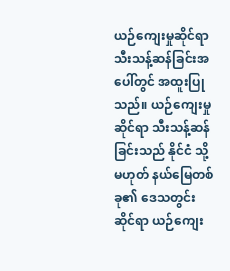ယဉ်ကျေးမှုဆိုင်ရာ သီးသန့်ဆန်ခြင်းအပေါ်တွင် အထူးပြုသည်။ ယဉ်ကျေးမှု ဆိုင်ရာ သီးသန့်ဆန်ခြင်းသည် နိုင်ငံ သို့မဟုတ် နယ်မြေတစ်ခု၏ ဒေသတွင်းဆိုင်ရာ ယဉ်ကျေး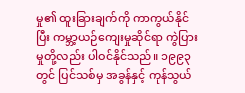မှု၏ ထူးခြားချက်ကို ကာကွယ်နိုင်ပြီး ကမ္ဘာ့ယဉ်ကျေးမှုဆိုင်ရာ ကွဲပြားမှုတို့လည်း ပါဝင်နိုင်သည်။ ၁၉၉၃ တွင် ပြင်သစ်မှ အခွန်နှင့် ကုန်သွယ်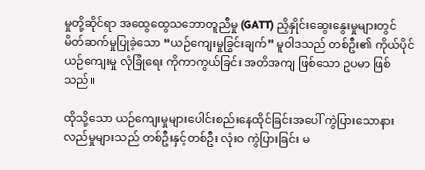မှုတို့ဆိုင်ရာ အထွေထွေသဘောတူညီမှု (GATT) ညှိနှိုင်းဆွေးနွေးမှုများတွင် မိတ်ဆက်မှုပြုခဲ့သော “ယဉ်ကျေးမှုခြွင်းချက်” မူဝါဒသည် တစ်ဦး၏ ကိုယ်ပိုင်ယဉ်ကျေးမှု လုံခြုံရေး ကိုကာကွယ်ခြင်း အတိအကျ ဖြစ်သော ဥပမာ ဖြစ်သည်။

ထိုသို့သော ယဉ်ကျေးမှုများပေါင်းစည်းနေထိုင်ခြင်းအပေါ် ကွဲပြားသောနားလည်မှုများသည် တစ်ဦးနှင့်တစ်ဦး လုံးဝ ကွဲပြားခြင်း မ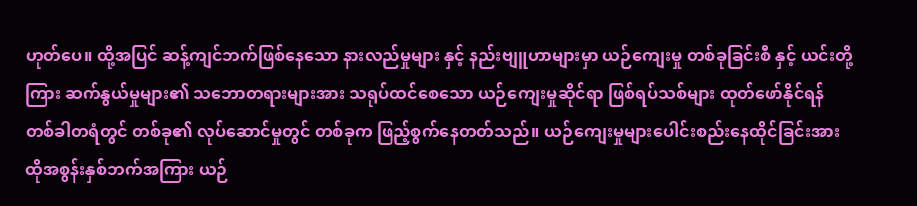ဟုတ်ပေ။ ထို့အပြင် ဆန့်ကျင်ဘက်ဖြစ်နေသော နားလည်မှုများ နှင့် နည်းဗျူဟာများမှာ ယဉ်ကျေးမှု တစ်ခုခြင်းစီ နှင့် ယင်းတို့ကြား ဆက်နွယ်မှုများ၏ သဘောတရားများအား သရုပ်ထင်စေသော ယဉ်ကျေးမှုဆိုင်ရာ ဖြစ်ရပ်သစ်များ ထုတ်ဖော်နိုင်ရန် တစ်ခါတရံတွင် တစ်ခု၏ လုပ်ဆောင်မှုတွင် တစ်ခုက ဖြည့်စွက်နေတတ်သည်။ ယဉ်ကျေးမှုများပေါင်းစည်းနေထိုင်ခြင်းအား ထိုအစွန်းနှစ်ဘက်အကြား ယဉ်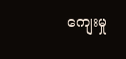ကျေးမှု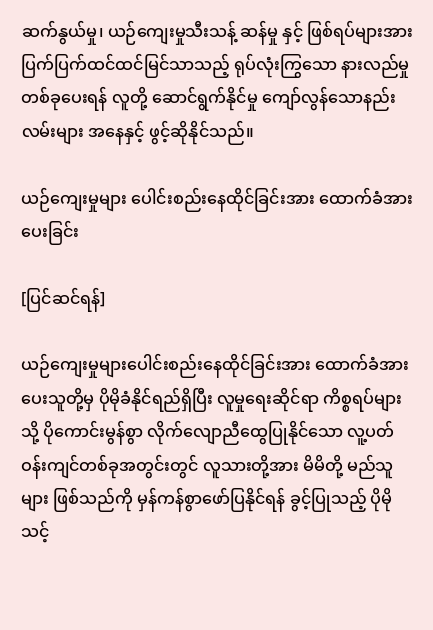ဆက်နွယ်မှု၊ ယဉ်ကျေးမှုသီးသန့် ဆန်မှု နှင့် ဖြစ်ရပ်များအား ပြက်ပြက်ထင်ထင်မြင်သာသည့် ရုပ်လုံးကြွသော နားလည်မှုတစ်ခုပေးရန် လူတို့ ဆောင်ရွက်နိုင်မှု ကျော်လွန်သောနည်းလမ်းများ အနေနှင့် ဖွင့်ဆိုနိုင်သည်။

ယဉ်ကျေးမှုများ ပေါင်းစည်းနေထိုင်ခြင်းအား ထောက်ခံအားပေးခြင်း

[ပြင်ဆင်ရန်]

ယဉ်ကျေးမှုများပေါင်းစည်းနေထိုင်ခြင်းအား ထောက်ခံအားပေးသူတို့မှ ပိုမိုခံနိုင်ရည်ရှိပြီး လူမှုရေးဆိုင်ရာ ကိစ္စရပ်များသို့ ပိုကောင်းမွန်စွာ လိုက်လျောညီထွေပြုနိုင်သော လူ့ပတ်ဝန်းကျင်တစ်ခုအတွင်းတွင် လူသားတို့အား မိမိတို့ မည်သူများ ဖြစ်သည်ကို မှန်ကန်စွာဖော်ပြနိုင်ရန် ခွင့်ပြုသည့် ပိုမိုသင့်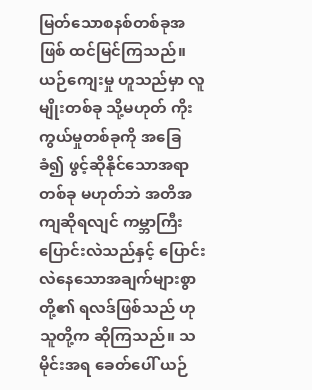မြတ်သောစနစ်တစ်ခုအဖြစ် ထင်မြင်ကြသည်။ ယဉ်ကျေးမှု ဟူသည်မှာ လူမျိုးတစ်ခု သို့မဟုတ် ကိုးကွယ်မှုတစ်ခုကို အခြေခံ၍ ဖွင့်ဆိုနိုင်သောအရာတစ်ခု မဟုတ်ဘဲ အတိအကျဆိုရလျင် ကမ္ဘာကြီးပြောင်းလဲသည်နှင့် ပြောင်းလဲနေသောအချက်များစွာတို့၏ ရလဒ်ဖြစ်သည် ဟု သူတို့က ဆိုကြသည်။ သမိုင်းအရ ခေတ်ပေါ် ယဉ်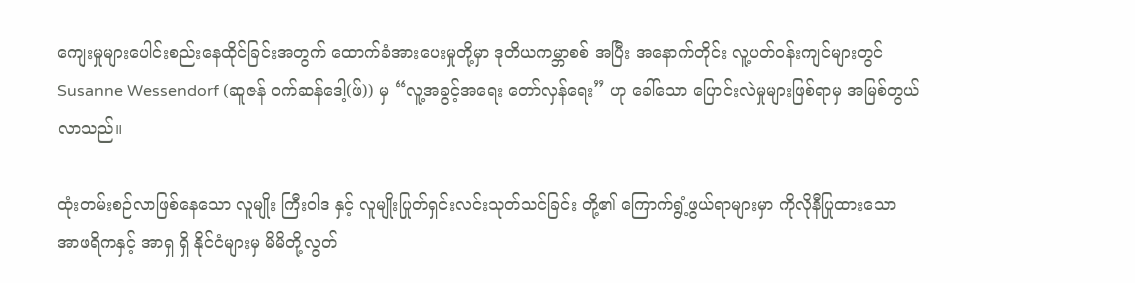ကျေးမှုများပေါင်းစည်းနေထိုင်ခြင်းအတွက် ထောက်ခံအားပေးမှုတို့မှာ ဒုတိယကမ္ဘာစစ် အပြီး အနောက်တိုင်း လူ့ပတ်ဝန်းကျင်များတွင် Susanne Wessendorf (ဆူဇန် ဝက်ဆန်ဒေါ့(ဖ်)) မှ “လူ့အခွင့်အရေး တော်လှန်ရေး” ဟု ခေါ်သော ပြောင်းလဲမှုများဖြစ်ရာမှ အမြစ်တွယ်လာသည်။

ထုံးတမ်းစဉ်လာဖြစ်နေသော လူမျိုး ကြီးဝါဒ နှင့် လူမျိုးပြုတ်ရှင်းလင်းသုတ်သင်ခြင်း တို့၏ ကြောက်ရွံ့ဖွယ်ရာများမှာ ကိုလိုနီပြုထားသော အာဖရိကနှင့် အာရှ ရှိ နိုင်ငံများမှ မိမိတို့လွတ်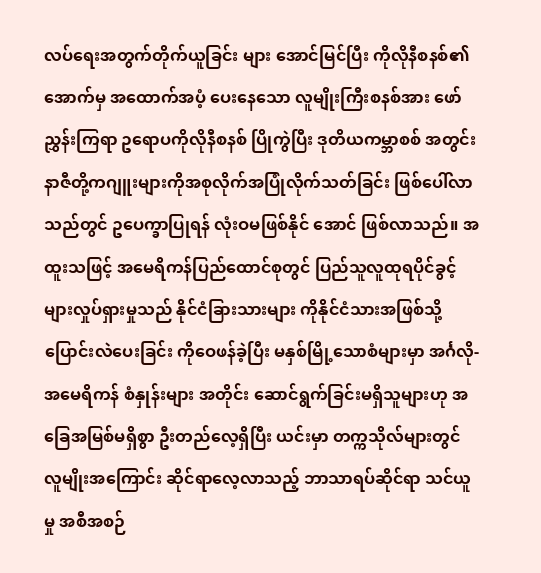လပ်ရေးအတွက်တိုက်ယူခြင်း များ အောင်မြင်ပြီး ကိုလိုနီစနစ်၏အောက်မှ အထောက်အပံ့ ပေးနေသော လူမျိုးကြီးစနစ်အား ဖော်ညွှန်းကြရာ ဥရောပကိုလိုနီစနစ် ပြိုကွဲပြီး ဒုတိယကမ္ဘာစစ် အတွင်းနာဇီတို့ကဂျူးများကိုအစုလိုက်အပြုံလိုက်သတ်ခြင်း ဖြစ်ပေါ်လာသည်တွင် ဥပေက္ခာပြုရန် လုံးဝမဖြစ်နိုင် အောင် ဖြစ်လာသည်။ အထူးသဖြင့် အမေရိကန်ပြည်ထောင်စုတွင် ပြည်သူလူထုရပိုင်ခွင့်များလှုပ်ရှားမှုသည် နိုင်ငံခြားသားများ ကိုနိုင်ငံသားအဖြစ်သို့ပြောင်းလဲပေးခြင်း ကိုဝေဖန်ခဲ့ပြီး မနှစ်မြို့သောစံများမှာ အင်္ဂလို-အမေရိကန် စံနှုန်းများ အတိုင်း ဆောင်ရွက်ခြင်းမရှိသူများဟု အခြေအမြစ်မရှိစွာ ဦးတည်လေ့ရှိပြီး ယင်းမှာ တက္ကသိုလ်များတွင် လူမျိုးအကြောင်း ဆိုင်ရာလေ့လာသည့် ဘာသာရပ်ဆိုင်ရာ သင်ယူမှု အစီအစဉ်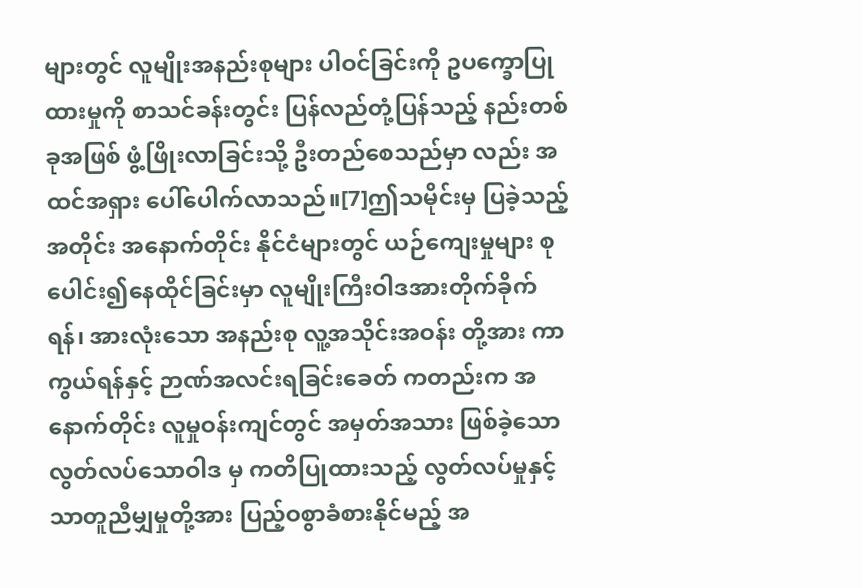များတွင် လူမျိုးအနည်းစုများ ပါဝင်ခြင်းကို ဥပက္ခောပြုထားမှုကို စာသင်ခန်းတွင်း ပြန်လည်တုံ့ပြန်သည့် နည်းတစ်ခုအဖြစ် ဖွံ့ဖြိုးလာခြင်းသို့ ဦးတည်စေသည်မှာ လည်း အထင်အရှား ပေါ်ပေါက်လာသည်။[7]ဤသမိုင်းမှ ပြခဲ့သည့်အတိုင်း အနောက်တိုင်း နိုင်ငံများတွင် ယဉ်ကျေးမှုများ စုပေါင်း၍နေထိုင်ခြင်းမှာ လူမျိုးကြီးဝါဒအားတိုက်ခိုက်ရန်၊ အားလုံးသော အနည်းစု လူ့အသိုင်းအဝန်း တို့အား ကာကွယ်ရန်နှင့် ဉာဏ်အလင်းရခြင်းခေတ် ကတည်းက အနောက်တိုင်း လူမှုဝန်းကျင်တွင် အမှတ်အသား ဖြစ်ခဲ့သော လွတ်လပ်သောဝါဒ မှ ကတိပြုထားသည့် လွတ်လပ်မှုနှင့် သာတူညီမျှမှုတို့အား ပြည့်ဝစွာခံစားနိုင်မည့် အ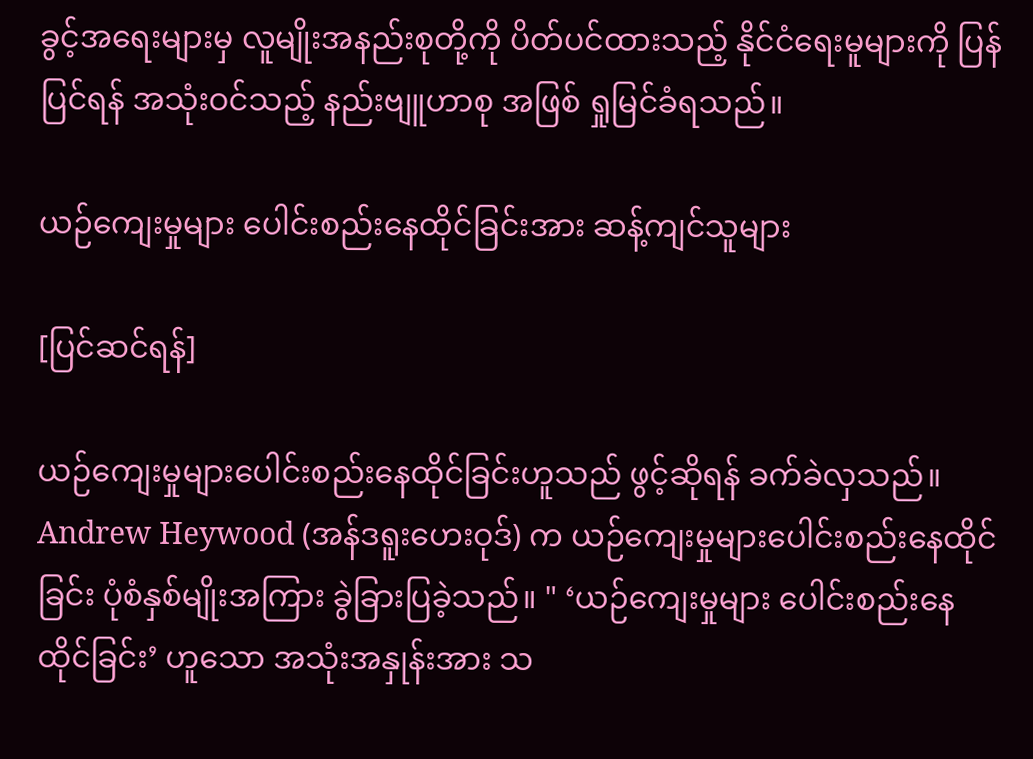ခွင့်အရေးများမှ လူမျိုးအနည်းစုတို့ကို ပိတ်ပင်ထားသည့် နိုင်ငံရေးမူများကို ပြန်ပြင်ရန် အသုံးဝင်သည့် နည်းဗျူဟာစု အဖြစ် ရှုမြင်ခံရသည်။

ယဉ်ကျေးမှုများ ပေါင်းစည်းနေထိုင်ခြင်းအား ဆန့်ကျင်သူများ

[ပြင်ဆင်ရန်]

ယဉ်ကျေးမှုများပေါင်းစည်းနေထိုင်ခြင်းဟူသည် ဖွင့်ဆိုရန် ခက်ခဲလှသည်။ Andrew Heywood (အန်ဒရူးဟေးဝုဒ်) က ယဉ်ကျေးမှုများပေါင်းစည်းနေထိုင်ခြင်း ပုံစံနှစ်မျိုးအကြား ခွဲခြားပြခဲ့သည်။ " ‘ယဉ်ကျေးမှုများ ပေါင်းစည်းနေထိုင်ခြင်း’ ဟူသော အသုံးအနှုန်းအား သ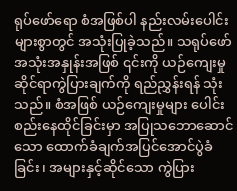ရုပ်ဖော်ရော စံအဖြစ်ပါ နည်းလမ်းပေါင်းများစွာတွင် အသုံးပြုခဲ့သည်။ သရုပ်ဖော် အသုံးအနှုန်းအဖြစ် ၎င်းကို ယဉ်ကျေးမှုဆိုင်ရာကွဲပြားချက်ကို ရည်ညွှန်းရန် သုံးသည်။ စံအဖြစ် ယဉ်ကျေးမှုများ ပေါင်းစည်းနေထိုင်ခြင်းမှာ အပြုသဘောဆောင်သော ထောက်ခံချက်အပြင်အောင်ပွဲခံခြင်း၊ အများနှင့်ဆိုင်သော ကွဲပြား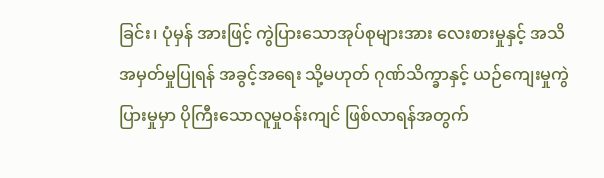ခြင်း၊ ပုံမှန် အားဖြင့် ကွဲပြားသောအုပ်စုများအား လေးစားမှုနှင့် အသိအမှတ်မှုပြုရန် အခွင့်အရေး သို့မဟုတ် ဂုဏ်သိက္ခာနှင့် ယဉ်ကျေးမှုကွဲပြားမှုမှာ ပိုကြီးသောလူမှုဝန်းကျင် ဖြစ်လာရန်အတွက်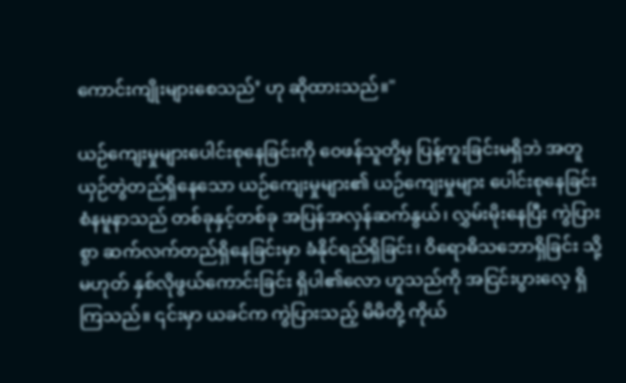ကောင်းကျိုးများစေသည်’ ဟု ဆိုထားသည်။"

ယဉ်ကျေးမှုများပေါင်းစုနေခြင်းကို ဝေဖန်သူတို့မှ ပြန့်ကူးခြင်းမရှိဘဲ အတူယှဉ်တွဲတည်ရှိနေသော ယဉ်ကျေးမှုများ၏ ယဉ်ကျေးမှုများ ပေါင်းစုနေခြင်း စံနမူနာသည် တစ်ခုနှင့်တစ်ခု အပြန်အလှန်ဆက်နွယ်၊ လွှမ်းမိုးနေပြီး ကွဲပြားစွာ ဆက်လက်တည်ရှိနေခြင်းမှာ ခံနိုင်ရည်ရှိခြင်း၊ ဝိရောဓိသဘောရှိခြင်း သို့မဟုတ် နှစ်လိုဖွယ်ကောင်းခြင်း ရှိပါ၏လော ဟူသည်ကို အငြင်းပွားလေ့ ရှိကြသည်။ ၎င်းမှာ ယခင်က ကွဲပြားသည့် မိမိတို့ ကိုယ်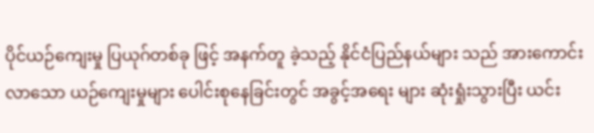ပိုင်ယဉ်ကျေးမှု ပြယုဂ်တစ်ခု ဖြင့် အနက်တူ ခဲ့သည့် နိုင်ငံပြည်နယ်များ သည် အားကောင်းလာသော ယဉ်ကျေးမှုများ ပေါင်းစုနေခြင်းတွင် အခွင့်အရေး များ ဆုံးရှုံးသွားပြီး ယင်း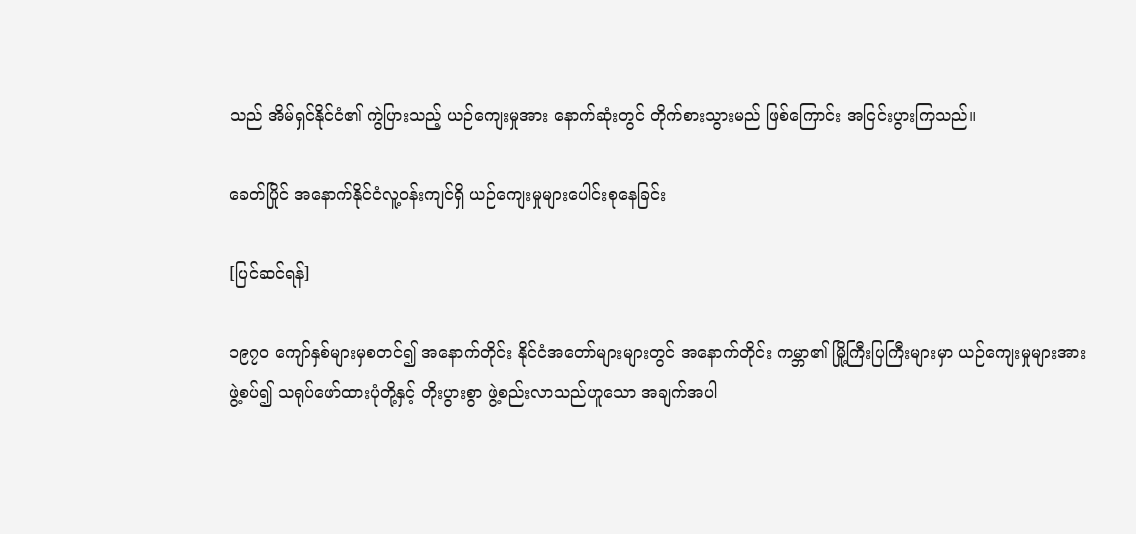သည် အိမ်ရှင်နိုင်ငံ၏ ကွဲပြားသည့် ယဉ်ကျေးမှုအား နောက်ဆုံးတွင် တိုက်စားသွားမည် ဖြစ်ကြောင်း အငြင်းပွားကြသည်။

ခေတ်ပြိုင် အနောက်နိုင်ငံလူ့ဝန်းကျင်ရှိ ယဉ်ကျေးမှုများပေါင်းစုနေခြင်း

[ပြင်ဆင်ရန်]

၁၉၇၀ ကျော်နှစ်များမှစတင်၍ အနောက်တိုင်း နိုင်ငံအတော်များများတွင် အနောက်တိုင်း ကမ္ဘာ၏ မြို့ကြီးပြကြီးများမှာ ယဉ်ကျေးမှုများအား ဖွဲ့စပ်၍ သရုပ်ဖော်ထားပုံတို့နှင့် တိုးပွားစွာ ဖွဲ့စည်းလာသည်ဟူသော အချက်အပါ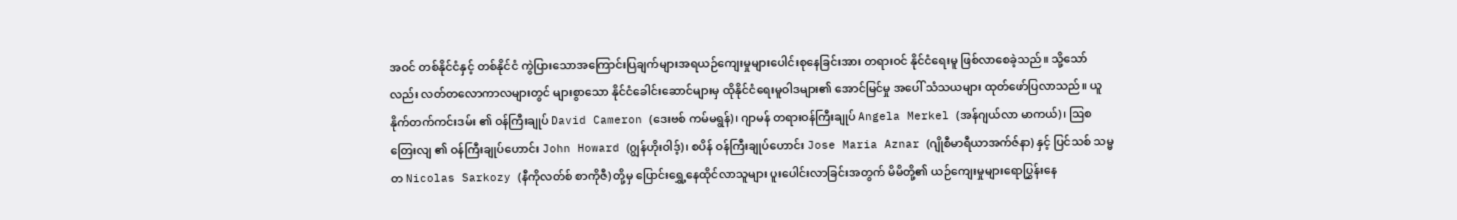အဝင် တစ်နိုင်ငံနှင့် တစ်နိုင်ငံ ကွဲပြားသောအကြောင်းပြချက်များအရယဉ်ကျေးမှုများပေါင်းစုနေခြင်းအား တရားဝင် နိုင်ငံရေးမူ ဖြစ်လာစေခဲ့သည်။ သို့သော်လည်း လတ်တလောကာလများတွင် များစွာသော နိုင်ငံခေါင်းဆောင်များမှ ထိုနိုင်ငံရေးမူဝါဒများ၏ အောင်မြင်မှု အပေါ် သံသယများ ထုတ်ဖော်ပြလာသည်။ ယူနိုက်တက်ကင်းဒမ်း ၏ ဝန်ကြီးချုပ် David Cameron (ဒေးဗစ် ကမ်မရွန်)၊ ဂျာမန် တရားဝန်ကြီးချုပ် Angela Merkel (အန်ဂျယ်လာ မာကယ်)၊ ဩစတြေးလျ ၏ ဝန်ကြီးချုပ်ဟောင်း John Howard (ဂျွန်ဟိုးဝါဒ့်)၊ စပိန် ဝန်ကြီးချုပ်ဟောင်း Jose Maria Aznar (ဂျိုစီမာရီယာအက်ဇ်နာ) နှင့် ပြင်သစ် သမ္မတ Nicolas Sarkozy (နီကိုလတ်စ် စာကိုဇီ) တို့မှ ပြောင်းရွှေ့နေထိုင်လာသူများ ပူးပေါင်းလာခြင်းအတွက် မိမိတို့၏ ယဉ်ကျေးမှုများရောပြွှန်းနေ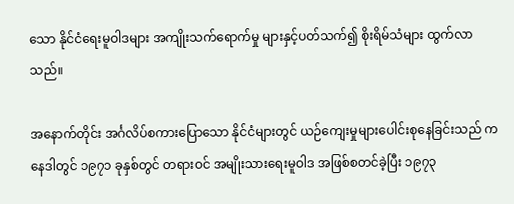သော နိုင်ငံရေးမူဝါဒများ အကျိုးသက်ရောက်မှု များနှင့်ပတ်သက်၍ စိုးရိမ်သံများ ထွက်လာသည်။

အနောက်တိုင်း အင်္ဂလိပ်စကားပြောသော နိုင်ငံများတွင် ယဉ်ကျေးမှုများပေါင်းစုနေခြင်းသည် ကနေဒါတွင် ၁၉၇၁ ခုနှစ်တွင် တရားဝင် အမျိုးသားရေးမူဝါဒ အဖြစ်စတင်ခဲ့ပြီး ၁၉၇၃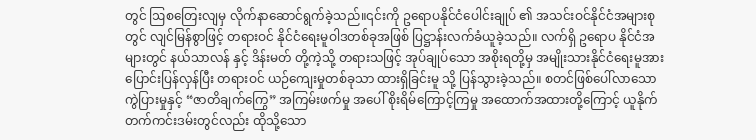တွင် ဩစတြေးလျမှ လိုက်နာဆောင်ရွက်ခဲ့သည်။၎င်းကို ဥရောပနိုင်ငံပေါင်းချုပ် ၏ အသင်းဝင်နိုင်ငံအများစုတွင် လျင်မြန်စွာဖြင့် တရားဝင် နိုင်ငံရေးမူဝါဒတစ်ခုအဖြစ် ပြဋ္ဌာန်းလက်ခံယူခဲ့သည်။ လက်ရှိ ဥရောပ နိုင်ငံအများတွင် နယ်သာလန် နှင့် ဒိန်းမတ် တို့ကဲ့သို့ တရားသဖြင့် အုပ်ချုပ်သော အစိုးရတို့မှ အမျိုးသားနိုင်ငံရေးမူအား ပြောင်းပြန်လှန်ပြီး တရားဝင် ယဉ်ကျေးမှုတစ်ခုသာ ထားရှိခြင်းမူ သို့ ပြန်သွားခဲ့သည်။ စတင်ဖြစ်ပေါ်လာသော ကွဲပြားမှုနှင့် “ဇာတိချက်ကြွေ” အကြမ်းဖက်မှု အပေါ် စိုးရိမ်ကြောင့်ကြမှု အထောက်အထားတို့ကြောင့် ယူနိုက်တက်ကင်းဒမ်းတွင်လည်း ထိုသို့သော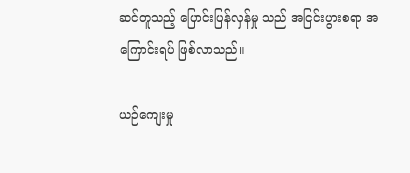ဆင်တူသည့် ပြောင်းပြန်လှန်မှု သည် အငြင်းပွားစရာ အကြောင်းရပ် ဖြစ်လာသည်။

ယဉ်ကျေးမှု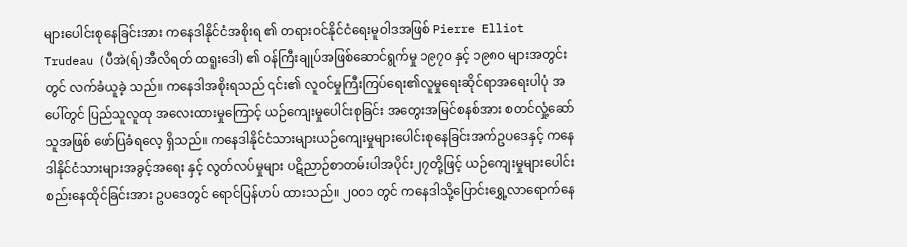များပေါင်းစုနေခြင်းအား ကနေဒါနိုင်ငံအစိုးရ ၏ တရားဝင်နိုင်ငံရေးမူဝါဒအဖြစ် Pierre Elliot Trudeau (ပီအဲ(ရ်)အီလိရတ် ထရူးဒေါ) ၏ ဝန်ကြီးချုပ်အဖြစ်ဆောင်ရွက်မှု ၁၉၇၀ နှင့် ၁၉၈၀ များအတွင်းတွင် လက်ခံယူခဲ့ သည်။ ကနေဒါအစိုးရသည် ၎င်း၏ လူဝင်မှုကြီးကြပ်ရေး၏လူမှုရေးဆိုင်ရာအရေးပါပုံ အပေါ်တွင် ပြည်သူလူထု အလေးထားမှုကြောင့် ယဉ်ကျေးမှုပေါင်းစုခြင်း အတွေးအမြင်စနစ်အား စတင်လှုံ့ဆော်သူအဖြစ် ဖော်ပြခံရလေ့ ရှိသည်။ ကနေဒါနိုင်ငံသားများယဉ်ကျေးမှုများပေါင်းစုနေခြင်းအက်ဥပဒေနှင့် ကနေဒါနိုင်ငံသားများအခွင့်အရေး နှင့် လွတ်လပ်မှုများ ပဋိညာဉ်စာတမ်းပါအပိုင်း၂၇တို့ဖြင့် ယဉ်ကျေးမှုများပေါင်းစည်းနေထိုင်ခြင်းအား ဥပဒေတွင် ရောင်ပြန်ဟပ် ထားသည်။ ၂၀၀၁ တွင် ကနေဒါသို့ပြောင်းရွှေ့လာရောက်နေ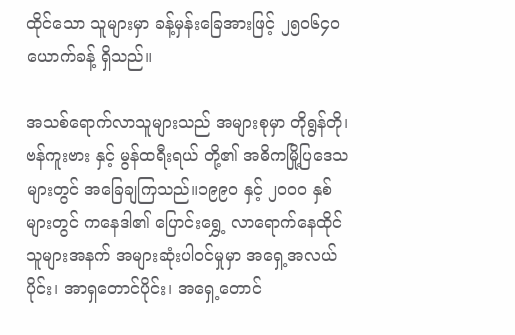ထိုင်သော သူများမှာ ခန့်မှန်းခြေအားဖြင့် ၂၅၀၆၄၀ ယောက်ခန့် ရှိသည်။

အသစ်ရောက်လာသူများသည် အများစုမှာ တိုရွန်တို၊ ဗန်ကူးဗား နှင့် မွန်ထရီးရယ် တို့၏ အဓိကမြို့ပြဒေသများတွင် အခြေချကြသည်။၁၉၉၀ နှင့် ၂၀၀၀ နှစ်များတွင် ကနေဒါ၏ ပြောင်းရွှေ့ လာရောက်နေထိုင်သူများအနက် အများဆုံးပါဝင်မှုမှာ အရှေ့အလယ်ပိုင်း၊ အာရှတောင်ပိုင်း၊ အရှေ့တောင်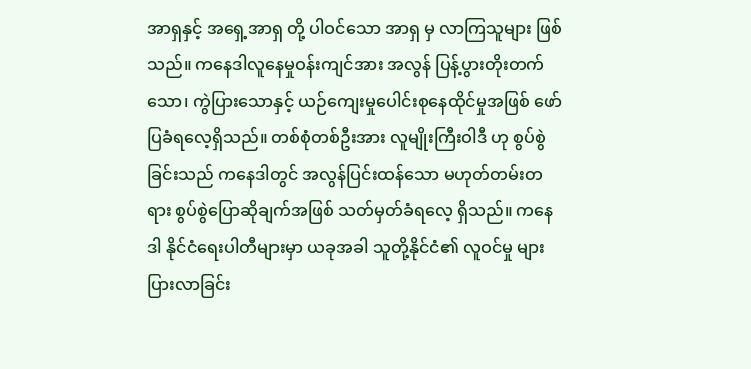အာရှနှင့် အရှေ့အာရှ တို့ ပါဝင်သော အာရှ မှ လာကြသူများ ဖြစ်သည်။ ကနေဒါလူနေမှုဝန်းကျင်အား အလွန် ပြန့်ပွားတိုးတက်သော၊ ကွဲပြားသောနှင့် ယဉ်ကျေးမှုပေါင်းစုနေထိုင်မှုအဖြစ် ဖော်ပြခံရလေ့ရှိသည်။ တစ်စုံတစ်ဦးအား လူမျိုးကြီးဝါဒီ ဟု စွပ်စွဲခြင်းသည် ကနေဒါတွင် အလွန်ပြင်းထန်သော မဟုတ်တမ်းတရား စွပ်စွဲပြောဆိုချက်အဖြစ် သတ်မှတ်ခံရလေ့ ရှိသည်။ ကနေဒါ နိုင်ငံရေးပါတီများမှာ ယခုအခါ သူတို့နိုင်ငံ၏ လူဝင်မှု များပြားလာခြင်း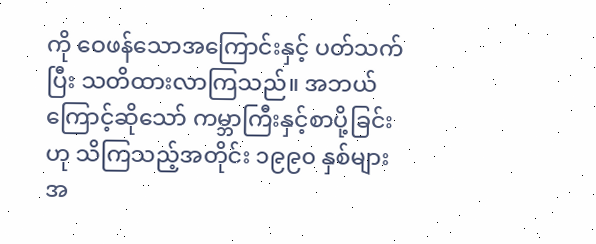ကို ဝေဖန်သောအကြောင်းနှင့် ပတ်သက်ပြီး သတိထားလာကြသည်။ အဘယ်ကြောင့်ဆိုသော် ကမ္ဘာကြီးနှင့်စာပို့ခြင်း ဟု သိကြသည့်အတိုင်း ၁၉၉၀ နှစ်များအ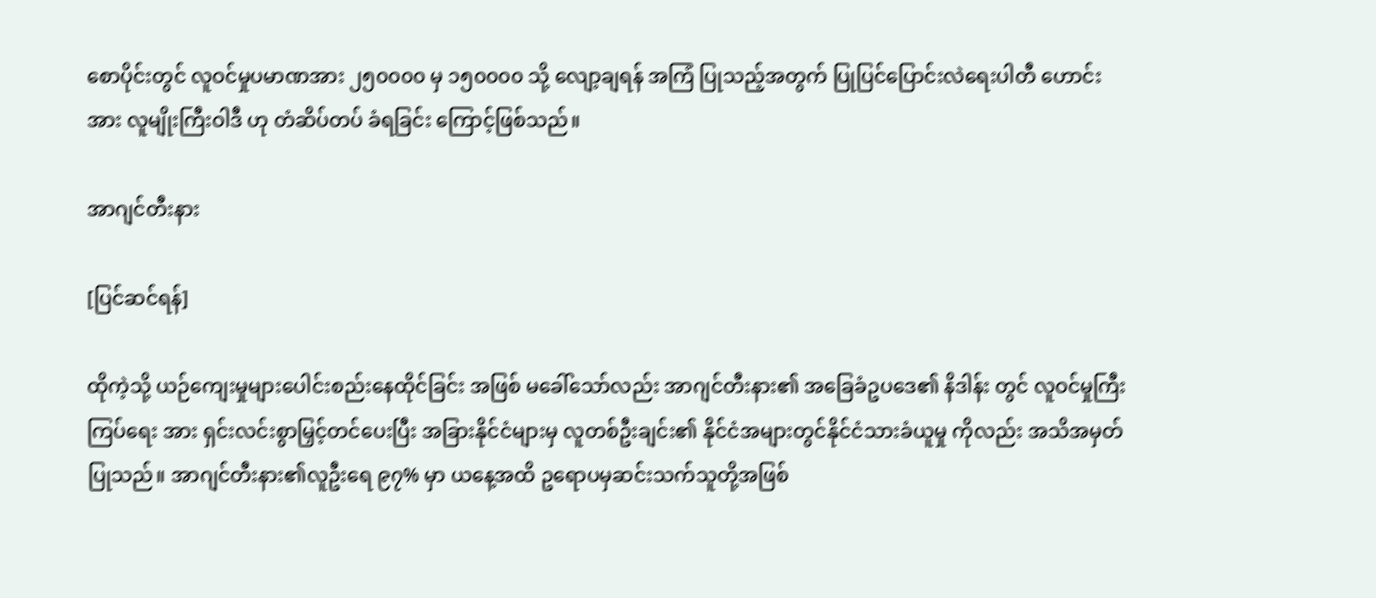စောပိုင်းတွင် လူဝင်မှုပမာဏအား ၂၅၀၀၀၀ မှ ၁၅၀၀၀၀ သို့ လျော့ချရန် အကြံ ပြုသည့်အတွက် ပြုပြင်ပြောင်းလဲရေးပါတီ ဟောင်းအား လူမျိုးကြီးဝါဒီ ဟု တံဆိပ်တပ် ခံရခြင်း ကြောင့်ဖြစ်သည်။

အာဂျင်တီးနား

[ပြင်ဆင်ရန်]

ထိုကဲ့သို့ ယဉ်ကျေးမှုများပေါင်းစည်းနေထိုင်ခြင်း အဖြစ် မခေါ်သော်လည်း အာဂျင်တီးနား၏ အခြေခံဥပဒေ၏ နိဒါန်း တွင် လူဝင်မှုကြီးကြပ်ရေး အား ရှင်းလင်းစွာမြှင့်တင်ပေးပြီး အခြားနိုင်ငံများမှ လူတစ်ဦးချင်း၏ နိုင်ငံအများတွင်နိုင်ငံသားခံယူမှု ကိုလည်း အသိအမှတ်ပြုသည်။ အာဂျင်တီးနား၏လူဦးရေ ၉၇% မှာ ယနေ့အထိ ဥရောပမှဆင်းသက်သူတို့အဖြစ်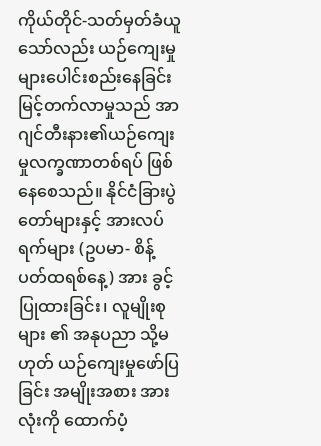ကိုယ်တိုင်-သတ်မှတ်ခံယူသော်လည်း ယဉ်ကျေးမှုများပေါင်းစည်းနေခြင်း မြင့်တက်လာမှုသည် အာဂျင်တီးနား၏ယဉ်ကျေးမှုလက္ခဏာတစ်ရပ် ဖြစ်နေစေသည်။ နိုင်ငံခြားပွဲတော်များနှင့် အားလပ်ရက်များ (ဥပမာ- စိန့်ပတ်ထရစ်နေ့) အား ခွင့်ပြုထားခြင်း၊ လူမျိုးစုများ ၏ အနုပညာ သို့မဟုတ် ယဉ်ကျေးမှုဖော်ပြခြင်း အမျိုးအစား အားလုံးကို ထောက်ပံ့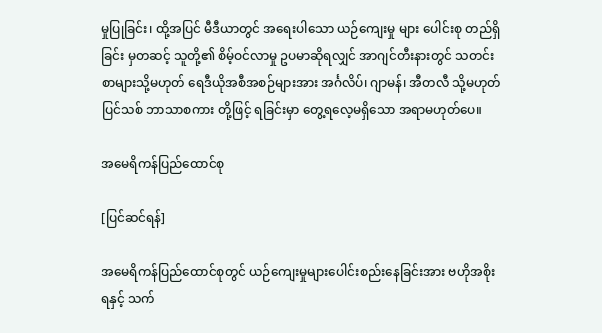မှုပြုခြင်း၊ ထို့အပြင် မီဒီယာတွင် အရေးပါသော ယဉ်ကျေးမှု များ ပေါင်းစု တည်ရှိခြင်း မှတဆင့် သူတို့၏ စိမ့်ဝင်လာမှု ဥပမာဆိုရလျှင် အာဂျင်တီးနားတွင် သတင်းစာများသို့မဟုတ် ရေဒီယိုအစီအစဉ်များအား အင်္ဂလိပ်၊ ဂျာမန်၊ အီတလီ သို့မဟုတ် ပြင်သစ် ဘာသာစကား တို့ဖြင့် ရခြင်းမှာ တွေ့ရလေ့မရှိသော အရာမဟုတ်ပေ။

အမေရိကန်ပြည်ထောင်စု

[ပြင်ဆင်ရန်]

အမေရိကန်ပြည်ထောင်စုတွင် ယဉ်ကျေးမှုများပေါင်းစည်းနေခြင်းအား ဗဟိုအစိုးရနှင့် သက်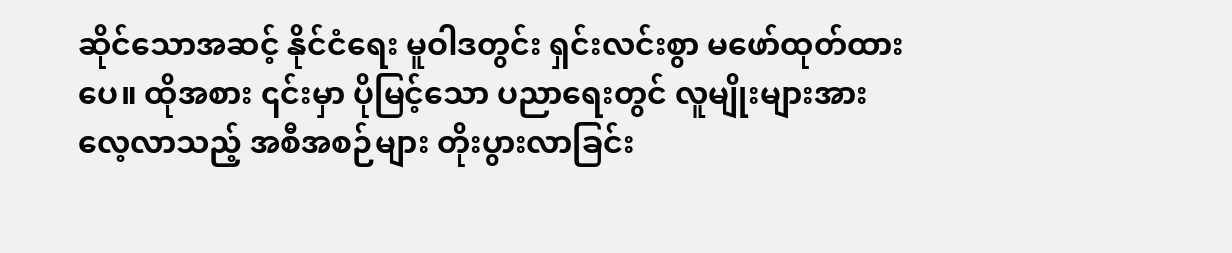ဆိုင်သောအဆင့် နိုင်ငံရေး မူဝါဒတွင်း ရှင်းလင်းစွာ မဖော်ထုတ်ထားပေ။ ထိုအစား ၎င်းမှာ ပိုမြင့်သော ပညာရေးတွင် လူမျိုးများအားလေ့လာသည့် အစီအစဉ်များ တိုးပွားလာခြင်း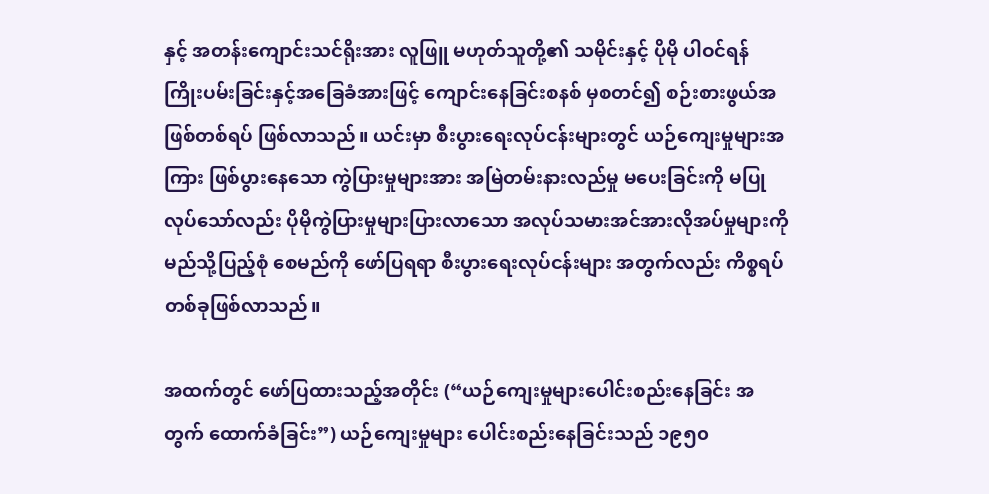နှင့် အတန်းကျောင်းသင်ရိုးအား လူဖြူ မဟုတ်သူတို့၏ သမိုင်းနှင့် ပိုမို ပါဝင်ရန် ကြိုးပမ်းခြင်းနှင့်အခြေခံအားဖြင့် ကျောင်းနေခြင်းစနစ် မှစတင်၍ စဉ်းစားဖွယ်အဖြစ်တစ်ရပ် ဖြစ်လာသည်။ ယင်းမှာ စီးပွားရေးလုပ်ငန်းများတွင် ယဉ်ကျေးမှုများအကြား ဖြစ်ပွားနေသော ကွဲပြားမှုများအား အမြဲတမ်းနားလည်မှု မပေးခြင်းကို မပြုလုပ်သော်လည်း ပိုမိုကွဲပြားမှုများပြားလာသော အလုပ်သမားအင်အားလိုအပ်မှုများကို မည်သို့ပြည့်စုံ စေမည်ကို ဖော်ပြရရာ စီးပွားရေးလုပ်ငန်းများ အတွက်လည်း ကိစ္စရပ်တစ်ခုဖြစ်လာသည်။

အထက်တွင် ဖော်ပြထားသည့်အတိုင်း (“ယဉ်ကျေးမှုများပေါင်းစည်းနေခြင်း အတွက် ထောက်ခံခြင်း”) ယဉ်ကျေးမှုများ ပေါင်းစည်းနေခြင်းသည် ၁၉၅၀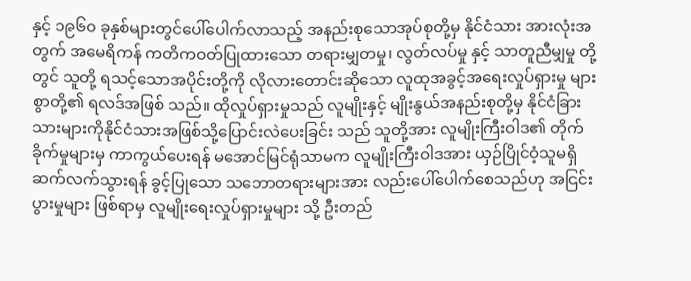နှင့် ၁၉၆၀ ခုနှစ်များတွင်ပေါ်ပေါက်လာသည့် အနည်းစုသောအုပ်စုတို့မှ နိုင်ငံသား အားလုံးအတွက် အမေရိကန် ကတိကဝတ်ပြုထားသော တရားမျှတမှု၊ လွတ်လပ်မှု နှင့် သာတူညီမျှမှု တို့တွင် သူတို့ ရသင့်သောအပိုင်းတို့ကို လိုလားတောင်းဆိုသော လူထုအခွင့်အရေးလှုပ်ရှားမှု များစွာတို့၏ ရလဒ်အဖြစ် သည်။ ထိုလှုပ်ရှားမှုသည် လူမျိုးနှင့် မျိုးနွယ်အနည်းစုတို့မှ နိုင်ငံခြားသားများကိုနိုင်ငံသားအဖြစ်သို့ပြောင်းလဲပေးခြင်း သည် သူတို့အား လူမျိုးကြီးဝါဒ၏ တိုက်ခိုက်မှုများမှ ကာကွယ်ပေးရန် မအောင်မြင်ရုံသာမက လူမျိုးကြီးဝါဒအား ယှဉ်ပြိုင်ဝံ့သူမရှိ ဆက်လက်သွားရန် ခွင့်ပြုသော သဘောတရားများအား လည်းပေါ်ပေါက်စေသည်ဟု အငြင်းပွားမှုများ ဖြစ်ရာမှ လူမျိုးရေးလှုပ်ရှားမှုများ သို့ ဦးတည်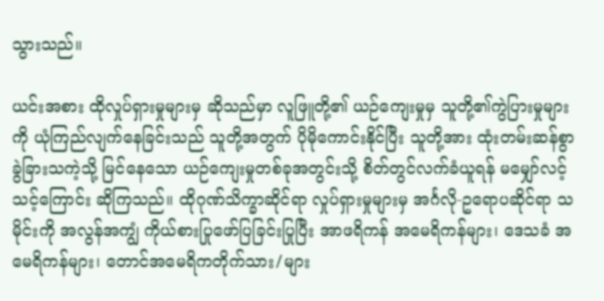သွားသည်။

ယင်းအစား ထိုလှုပ်ရှားမှုများမှ ဆိုသည်မှာ လူဖြူတို့၏ ယဉ်ကျေးမှုမှ သူတို့၏ကွဲပြားမှုများကို ယုံကြည်လျက်နေခြင်းသည် သူတို့အတွက် ပိုမိုကောင်းနိုင်ပြီး သူတို့အား ထုံးတမ်းဆန်စွာ ခွဲခြားသကဲ့သို့ မြင်နေသော ယဉ်ကျေးမှုတစ်ခုအတွင်းသို့ စိတ်တွင်လက်ခံယူရန် မမျှော်လင့် သင့်ကြောင်း ဆိုကြသည်။ ထိုဂုဏ်သိက္ခာဆိုင်ရာ လှုပ်ရှားမှုများမှ အင်္ဂလို-ဥရောပဆိုင်ရာ သမိုင်းကို အလွန်အကျွံ ကိုယ်စားပြုဖော်ပြခြင်းပြုပြီး အာဖရိကန် အမေရိကန်များ၊ ဒေသခံ အမေရိကန်များ၊ တောင်အမေရိကတိုက်သား∕များ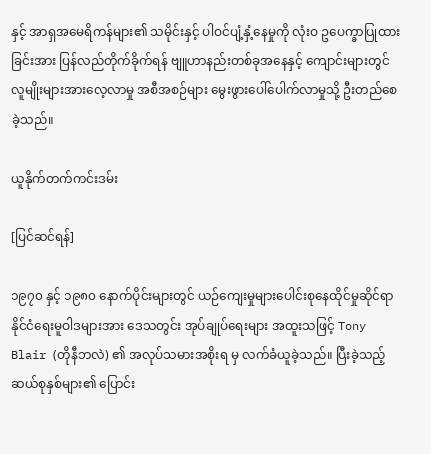နှင့် အာရှအမေရိကန်များ၏ သမိုင်းနှင့် ပါဝင်ပျံ့နှံ့နေမှုကို လုံးဝ ဥပေက္ခာပြုထားခြင်းအား ပြန်လည်တိုက်ခိုက်ရန် ဗျူဟာနည်းတစ်ခုအနေနှင့် ကျောင်းများတွင် လူမျိုးများအားလေ့လာမှု အစီအစဉ်များ မွေးဖွားပေါ်ပေါက်လာမှုသို့ ဦးတည်စေခဲ့သည်။

ယူနိုက်တက်ကင်းဒမ်း

[ပြင်ဆင်ရန်]

၁၉၇၀ နှင့် ၁၉၈၀ နောက်ပိုင်းများတွင် ယဉ်ကျေးမှုများပေါင်းစုနေထိုင်မှုဆိုင်ရာ နိုင်ငံရေးမူဝါဒများအား ဒေသတွင်း အုပ်ချုပ်ရေးများ အထူးသဖြင့် Tony Blair (တိုနီဘလဲ) ၏ အလုပ်သမားအစိုးရ မှ လက်ခံယူခဲ့သည်။ ပြီးခဲ့သည့် ဆယ်စုနှစ်များ၏ ပြောင်း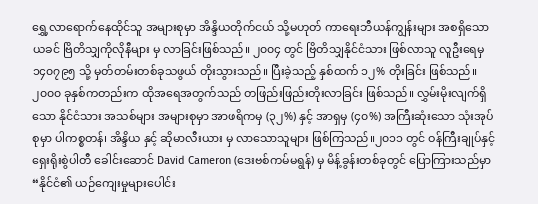ရွှေ့လာရောက်နေထိုင်သူ အများစုမှာ အိန္ဒိယတိုက်ငယ် သို့မဟုတ် ကာရေးဘီယန်ကျွန်းများ အစရှိသော ယခင် ဗြိတိသျှကိုလိုနီများ မှ လာခြင်းဖြစ်သည်။ ၂၀၀၄ တွင် ဗြိတိသျှနိုင်ငံသား ဖြစ်လာသူ လူဦးရေမှ ၁၄၀၇၉၅ သို့ မှတ်တမ်းတစ်ခုသဖွယ် တိုးသွားသည်။ ပြီးခဲ့သည့် နှစ်ထက် ၁၂% တိုးခြင်း ဖြစ်သည်။ ၂၀၀၀ ခုနှစ်ကတည်းက ထိုအရေအတွက်သည် တဖြည်းဖြည်းတိုးလာခြင်း ဖြစ်သည်။ လွှမ်းမိုးလျက်ရှိသော နိုင်ငံသား အသစ်များ အများစုမှာ အာဖရိကမှ (၃၂%) နှင့် အာရှမှ (၄၀%) အကြီးဆုံးသော သုံးအုပ်စုမှာ ပါကစ္စတန်၊ အိန္ဒိယ နှင့် ဆိုမာလီးယား မှ လာသောသူများ ဖြစ်ကြသည်။၂၀၁၁ တွင် ဝန်ကြီးချုပ်နှင့် ရှေးရိုးစွဲပါတီ ခေါင်းဆောင် David Cameron (ဒေးဗစ်ကမ်မရွန်) မှ မိန့်ခွန်းတစ်ခုတွင် ပြောကြားသည်မှာ “နိုင်ငံ၏ ယဉ်ကျေးမှုများပေါင်း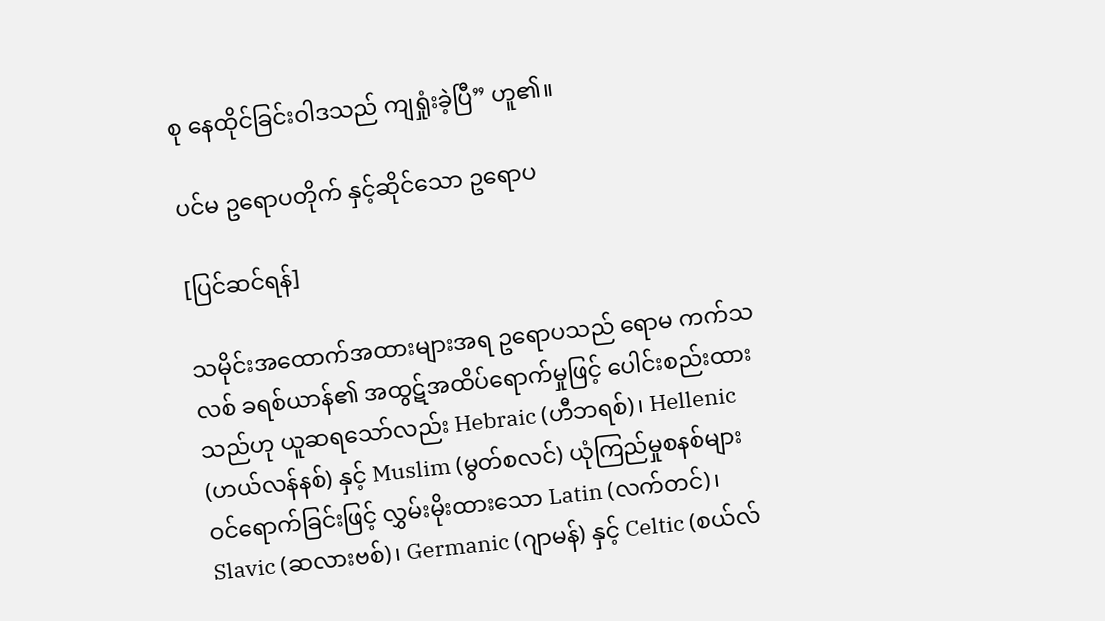စု နေထိုင်ခြင်းဝါဒသည် ကျရှုံးခဲ့ပြီ” ဟူ၏။

ပင်မ ဥရောပတိုက် နှင့်ဆိုင်သော ဥရောပ

[ပြင်ဆင်ရန်]

သမိုင်းအထောက်အထားများအရ ဥရောပသည် ရောမ ကက်သလစ် ခရစ်ယာန်၏ အထွဋ်အထိပ်ရောက်မှုဖြင့် ပေါင်းစည်းထားသည်ဟု ယူဆရသော်လည်း Hebraic (ဟီဘရစ်)၊ Hellenic (ဟယ်လန်နစ်) နှင့် Muslim (မွတ်စလင်) ယုံကြည်မှုစနစ်များ ဝင်ရောက်ခြင်းဖြင့် လွှမ်းမိုးထားသော Latin (လက်တင်)၊ Slavic (ဆလားဗစ်)၊ Germanic (ဂျာမန်) နှင့် Celtic (စယ်လ်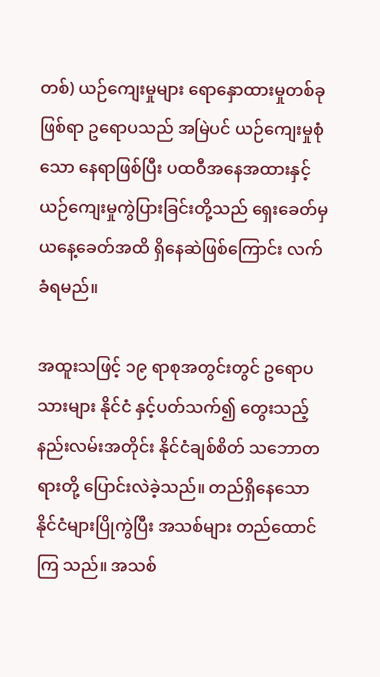တစ်) ယဉ်ကျေးမှုများ ရောနှောထားမှုတစ်ခုဖြစ်ရာ ဥရောပသည် အမြဲပင် ယဉ်ကျေးမှုစုံသော နေရာဖြစ်ပြီး ပထဝီအနေအထားနှင့် ယဉ်ကျေးမှုကွဲပြားခြင်းတို့သည် ရှေးခေတ်မှ ယနေ့ခေတ်အထိ ရှိနေဆဲဖြစ်ကြောင်း လက်ခံရမည်။

အထူးသဖြင့် ၁၉ ရာစုအတွင်းတွင် ဥရောပသားများ နိုင်ငံ နှင့်ပတ်သက်၍ တွေးသည့်နည်းလမ်းအတိုင်း နိုင်ငံချစ်စိတ် သဘောတရားတို့ ပြောင်းလဲခဲ့သည်။ တည်ရှိနေသော နိုင်ငံများပြိုကွဲပြီး အသစ်များ တည်ထောင်ကြ သည်။ အသစ်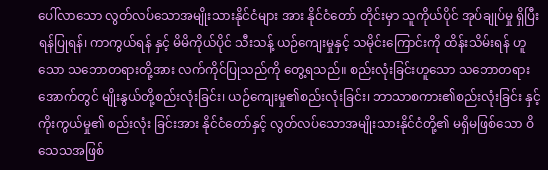ပေါ်လာသော လွတ်လပ်သောအမျိုးသားနိုင်ငံများ အား နိုင်ငံတော် တိုင်းမှာ သူကိုယ်ပိုင် အုပ်ချုပ်မှု ရှိပြီး ရန်ပြုရန်၊ ကာကွယ်ရန် နှင့် မိမိကိုယ်ပိုင် သီးသန့် ယဉ်ကျေးမှုနှင့် သမိုင်းကြောင်းကို ထိန်းသိမ်းရန် ဟူသော သဘောတရားတို့အား လက်ကိုင်ပြုသည်ကို တွေ့ရသည်။ စည်းလုံးခြင်းဟူသော သဘောတရားအောက်တွင် မျိုးနွယ်တို့စည်းလုံးခြင်း၊ ယဉ်ကျေးမှု၏စည်းလုံးခြင်း၊ ဘာသာစကား၏စည်းလုံးခြင်း နှင့် ကိုးကွယ်မှု၏ စည်းလုံး ခြင်းအား နိုင်ငံတော်နှင့် လွတ်လပ်သောအမျိုးသားနိုင်ငံတို့၏ မရှိမဖြစ်သော ဝိသေသအဖြစ်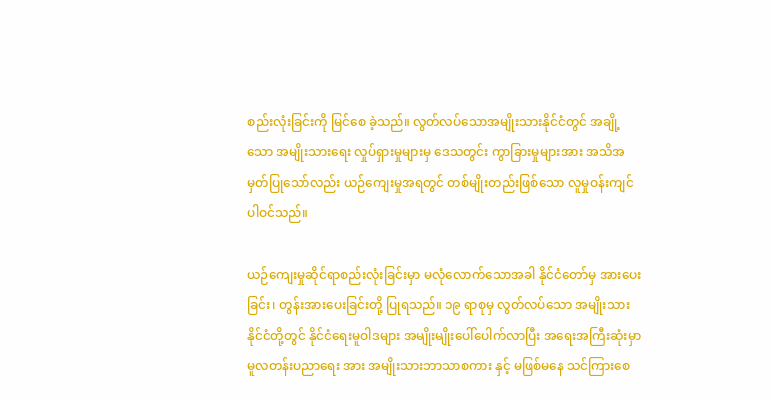စည်းလုံးခြင်းကို မြင်စေ ခဲ့သည်။ လွတ်လပ်သောအမျိုးသားနိုင်ငံတွင် အချို့သော အမျိုးသားရေး လှုပ်ရှားမှုများမှ ဒေသတွင်း ကွာခြားမှုများအား အသိအမှတ်ပြုသော်လည်း ယဉ်ကျေးမှုအရတွင် တစ်မျိုးတည်းဖြစ်သော လူမှုဝန်းကျင် ပါဝင်သည်။

ယဉ်ကျေးမှုဆိုင်ရာစည်းလုံးခြင်းမှာ မလုံလောက်သောအခါ နိုင်ငံတော်မှ အားပေးခြင်း၊ တွန်းအားပေးခြင်းတို့ ပြုရသည်။ ၁၉ ရာစုမှ လွတ်လပ်သော အမျိုးသားနိုင်ငံတို့တွင် နိုင်ငံရေးမူဝါဒများ အမျိုးမျိုးပေါ်ပေါက်လာပြီး အရေးအကြီးဆုံးမှာ မူလတန်းပညာရေး အား အမျိုးသားဘာသာစကား နှင့် မဖြစ်မနေ သင်ကြားစေ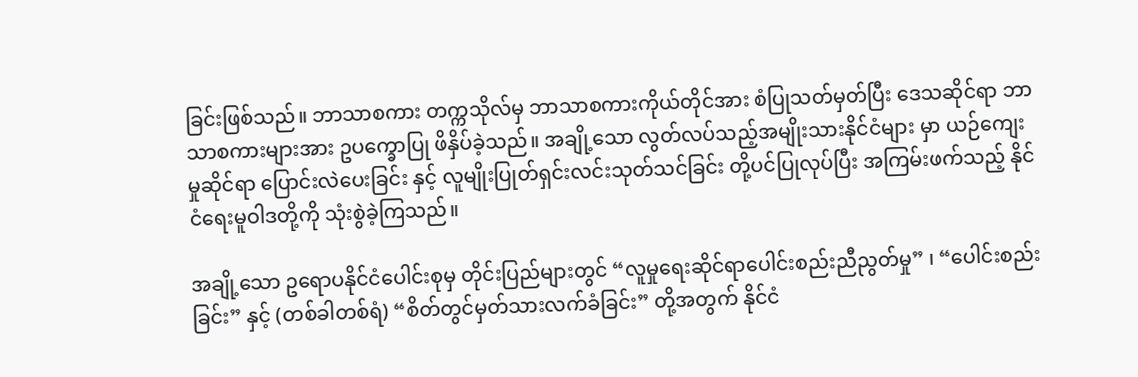ခြင်းဖြစ်သည်။ ဘာသာစကား တက္ကသိုလ်မှ ဘာသာစကားကိုယ်တိုင်အား စံပြုသတ်မှတ်ပြီး ဒေသဆိုင်ရာ ဘာသာစကားများအား ဥပက္ခောပြု ဖိနှိပ်ခဲ့သည်။ အချို့သော လွတ်လပ်သည့်အမျိုးသားနိုင်ငံများ မှာ ယဉ်ကျေးမှုဆိုင်ရာ ပြောင်းလဲပေးခြင်း နှင့် လူမျိုးပြုတ်ရှင်းလင်းသုတ်သင်ခြင်း တို့ပင်ပြုလုပ်ပြီး အကြမ်းဖက်သည့် နိုင်ငံရေးမူဝါဒတို့ကို သုံးစွဲခဲ့ကြသည်။

အချို့သော ဥရောပနိုင်ငံပေါင်းစုမှ တိုင်းပြည်များတွင် “လူမှုရေးဆိုင်ရာပေါင်းစည်းညီညွတ်မှု” ၊ “ပေါင်းစည်းခြင်း” နှင့် (တစ်ခါတစ်ရံ) “စိတ်တွင်မှတ်သားလက်ခံခြင်း” တို့အတွက် နိုင်ငံ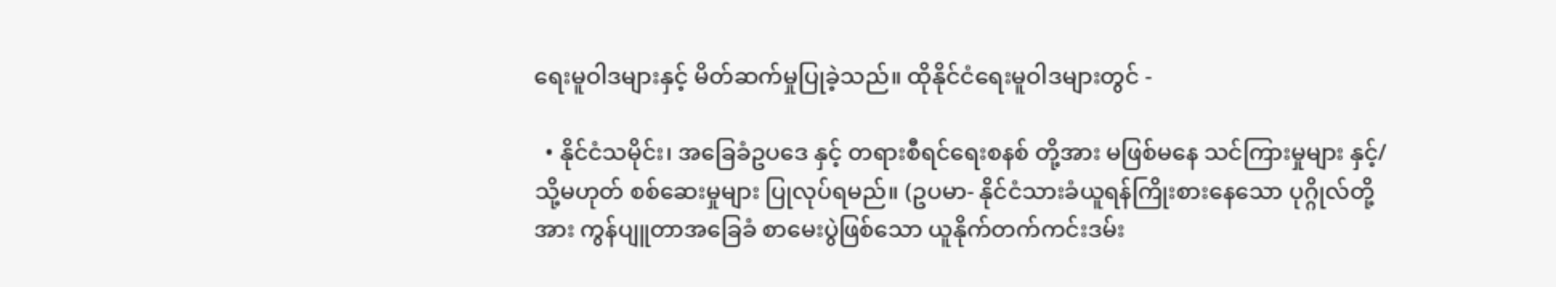ရေးမူဝါဒများနှင့် မိတ်ဆက်မှုပြုခဲ့သည်။ ထိုနိုင်ငံရေးမူဝါဒများတွင် -

  • နိုင်ငံသမိုင်း၊ အခြေခံဥပဒေ နှင့် တရားစီရင်ရေးစနစ် တို့အား မဖြစ်မနေ သင်ကြားမှုများ နှင့်/သို့မဟုတ် စစ်ဆေးမှုများ ပြုလုပ်ရမည်။ (ဥပမာ- နိုင်ငံသားခံယူရန်ကြိုးစားနေသော ပုဂ္ဂိုလ်တို့အား ကွန်ပျူတာအခြေခံ စာမေးပွဲဖြစ်သော ယူနိုက်တက်ကင်းဒမ်း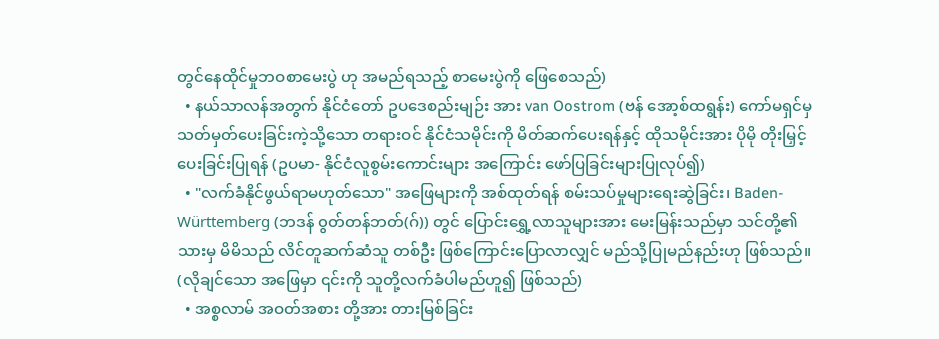တွင်နေထိုင်မှုဘဝစာမေးပွဲ ဟု အမည်ရသည့် စာမေးပွဲကို ဖြေစေသည်)
  • နယ်သာလန်အတွက် နိုင်ငံတော် ဥပဒေစည်းမျဉ်း အား van Oostrom (ဗန် အော့စ်ထရွန်း) ကော်မရှင်မှ သတ်မှတ်ပေးခြင်းကဲ့သို့သော တရားဝင် နိုင်ငံသမိုင်းကို မိတ်ဆက်ပေးရန်နှင့် ထိုသမိုင်းအား ပိုမို တိုးမြှင့်ပေးခြင်းပြုရန် (ဥပမာ- နိုင်ငံလူစွမ်းကောင်းများ အကြောင်း ဖော်ပြခြင်းများပြုလုပ်၍)
  • "လက်ခံနိုင်ဖွယ်ရာမဟုတ်သော" အဖြေများကို အစ်ထုတ်ရန် စမ်းသပ်မှုများရေးဆွဲခြင်း၊ Baden-Württemberg (ဘဒန် ၀ွတ်တန်ဘတ်(ဂ်)) တွင် ပြောင်းရွှေ့လာသူများအား မေးမြန်းသည်မှာ သင်တို့၏ သားမှ မိမိသည် လိင်တူဆက်ဆံသူ တစ်ဦး ဖြစ်ကြောင်းပြောလာလျှင် မည်သို့ပြုမည်နည်းဟု ဖြစ်သည်။ (လိုချင်သော အဖြေမှာ ၎င်းကို သူတို့လက်ခံပါမည်ဟူ၍ ဖြစ်သည်)
  • အစ္စလာမ် အဝတ်အစား တို့အား တားမြစ်ခြင်း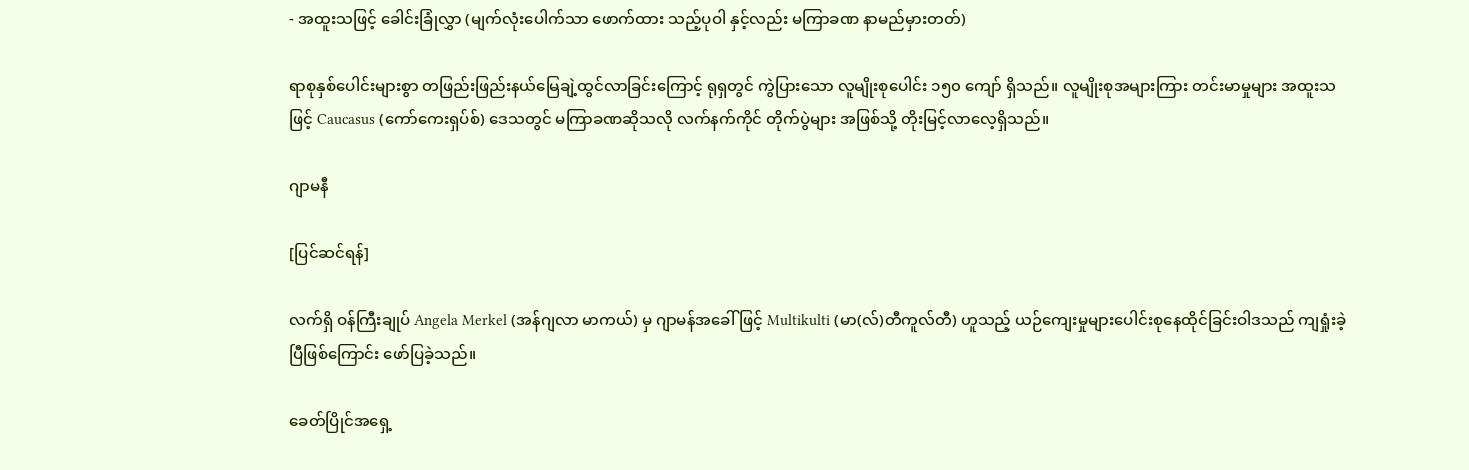- အထူးသဖြင့် ခေါင်းခြုံလွှာ (မျက်လုံးပေါက်သာ ဖောက်ထား သည့်ပုဝါ နှင့်လည်း မကြာခဏ နာမည်မှားတတ်)

ရာစုနှစ်ပေါင်းများစွာ တဖြည်းဖြည်းနယ်မြေချဲ့ထွင်လာခြင်းကြောင့် ရုရှတွင် ကွဲပြားသော လူမျိုးစုပေါင်း ၁၅၀ ကျော် ရှိသည်။ လူမျိုးစုအများကြား တင်းမာမှုများ အထူးသဖြင့် Caucasus (ကော်ကေးရှပ်စ်) ဒေသတွင် မကြာခဏဆိုသလို လက်နက်ကိုင် တိုက်ပွဲများ အဖြစ်သို့ တိုးမြင့်လာလေ့ရှိသည်။

ဂျာမနီ

[ပြင်ဆင်ရန်]

လက်ရှိ ဝန်ကြီးချုပ် Angela Merkel (အန်ဂျလာ မာကယ်) မှ ဂျာမန်အခေါ်ဖြင့် Multikulti (မာ(လ်)တီကူလ်တီ) ဟူသည့် ယဉ်ကျေးမှုများပေါင်းစုနေထိုင်ခြင်းဝါဒသည် ကျရှုံးခဲ့ပြီဖြစ်ကြောင်း ဖော်ပြခဲ့သည်။

ခေတ်ပြိုင်အရှေ့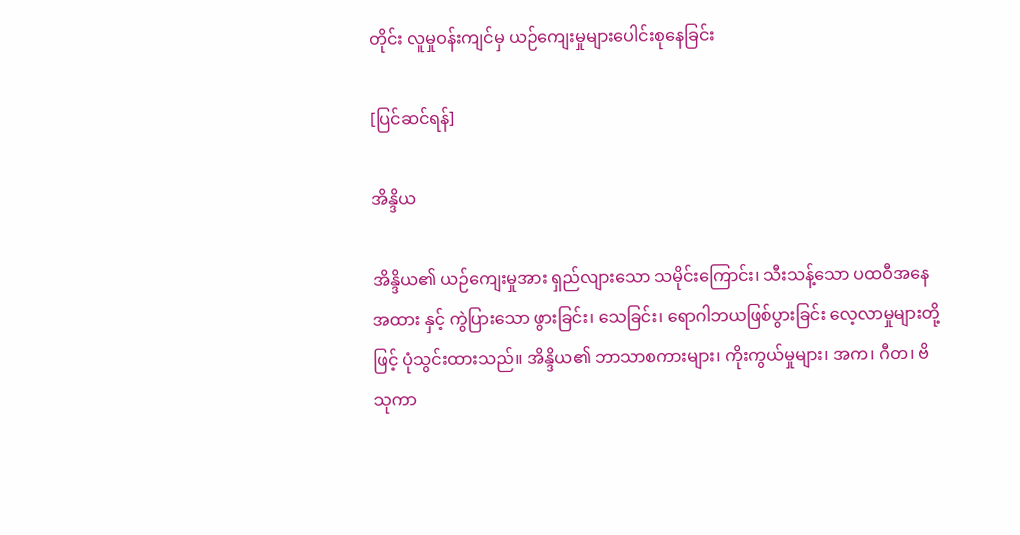တိုင်း လူမှုဝန်းကျင်မှ ယဉ်ကျေးမှုများပေါင်းစုနေခြင်း

[ပြင်ဆင်ရန်]

အိန္ဒိယ

အိန္ဒိယ၏ ယဉ်ကျေးမှုအား ရှည်လျားသော သမိုင်းကြောင်း၊ သီးသန့်သော ပထဝီအနေအထား နှင့် ကွဲပြားသော ဖွားခြင်း၊ သေခြင်း၊ ရောဂါဘယဖြစ်ပွားခြင်း လေ့လာမှုများတို့ဖြင့် ပုံသွင်းထားသည်။ အိန္ဒိယ၏ ဘာသာစကားများ၊ ကိုးကွယ်မှုများ၊ အက၊ ဂီတ၊ ဗိသုကာ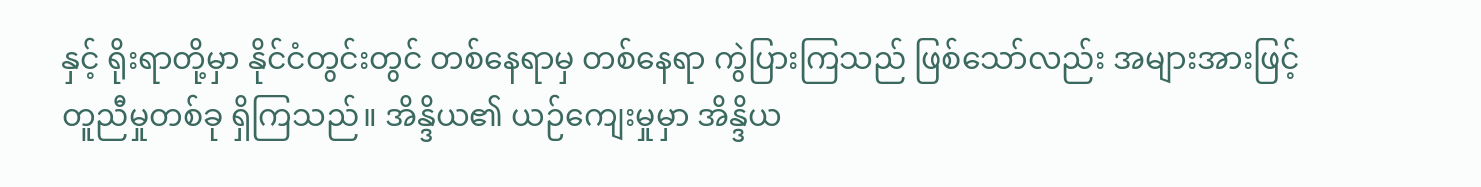နှင့် ရိုးရာတို့မှာ နိုင်ငံတွင်းတွင် တစ်နေရာမှ တစ်နေရာ ကွဲပြားကြသည် ဖြစ်သော်လည်း အများအားဖြင့် တူညီမှုတစ်ခု ရှိကြသည်။ အိန္ဒိယ၏ ယဉ်ကျေးမှုမှာ အိန္ဒိယ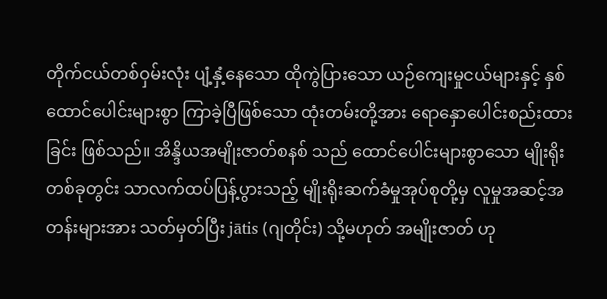တိုက်ငယ်တစ်ဝှမ်းလုံး ပျံ့နှံ့နေသော ထိုကွဲပြားသော ယဉ်ကျေးမှုငယ်များနှင့် နှစ်ထောင်ပေါင်းများစွာ ကြာခဲ့ပြီဖြစ်သော ထုံးတမ်းတို့အား ရောနှောပေါင်းစည်းထားခြင်း ဖြစ်သည်။ အိန္ဒိယအမျိုးဇာတ်စနစ် သည် ထောင်ပေါင်းများစွာသော မျိုးရိုးတစ်ခုတွင်း သာလက်ထပ်ပြန့်ပွားသည့် မျိုးရိုးဆက်ခံမှုအုပ်စုတို့မှ လူမှုအဆင့်အတန်းများအား သတ်မှတ်ပြီး jātis (ဂျတိုင်း) သို့မဟုတ် အမျိုးဇာတ် ဟု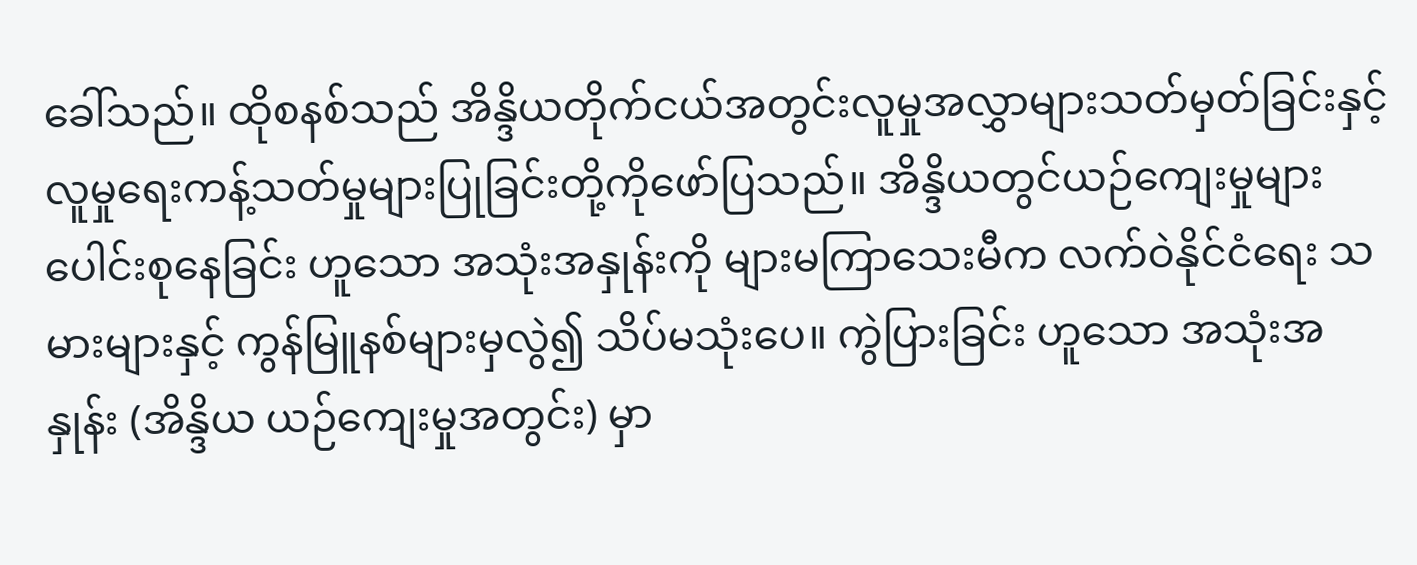ခေါ်သည်။ ထိုစနစ်သည် အိန္ဒိယတိုက်ငယ်အတွင်းလူမှုအလွှာများသတ်မှတ်ခြင်းနှင့် လူမှုရေးကန့်သတ်မှုများပြုခြင်းတို့ကိုဖော်ပြသည်။ အိန္ဒိယတွင်ယဉ်ကျေးမှုများပေါင်းစုနေခြင်း ဟူသော အသုံးအနှုန်းကို များမကြာသေးမီက လက်ဝဲနိုင်ငံရေး သမားများနှင့် ကွန်မြူနစ်များမှလွဲ၍ သိပ်မသုံးပေ။ ကွဲပြားခြင်း ဟူသော အသုံးအနှုန်း (အိန္ဒိယ ယဉ်ကျေးမှုအတွင်း) မှာ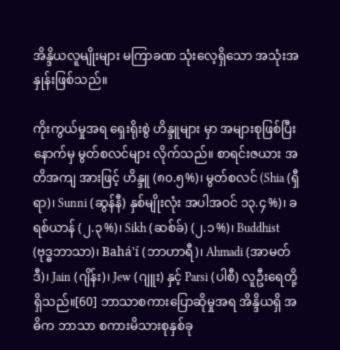အိန္ဒိယလူမျိုးများ မကြာခဏ သုံးလေ့ရှိသော အသုံးအနှုန်းဖြစ်သည်။

ကိုးကွယ်မှုအရ ရှေးရိုးစွဲ ဟိန္ဒူများ မှာ အများစုဖြစ်ပြီး နောက်မှ မွတ်စလင်များ လိုက်သည်။ စာရင်းဇယား အတိအကျ အားဖြင့် ဟိန္ဒူ (၈၀.၅%)၊ မွတ်စလင် (Shia (ရှီရာ)၊ Sunni (ဆွန်နီ) နှစ်မျိုးလုံး အပါအဝင် ၁၃.၄%)၊ ခရစ်ယာန် (၂.၃%)၊ Sikh (ဆစ်ခ်) (၂.၁%)၊ Buddhist (ဗုဒ္ဓဘာသာ)၊ Bahá'í (ဘာဟာရီ)၊ Ahmadi (အာမတ်ဒီ)၊ Jain (ဂျိန်း)၊ Jew (ဂျူး) နှင့် Parsi (ပါစီ) လူဦးရေတို့ ရှိသည်။[60] ဘာသာစကားပြောဆိုမှုအရ အိန္ဒိယရှိ အဓိက ဘာသာ စကားမိသားစုနှစ်ခု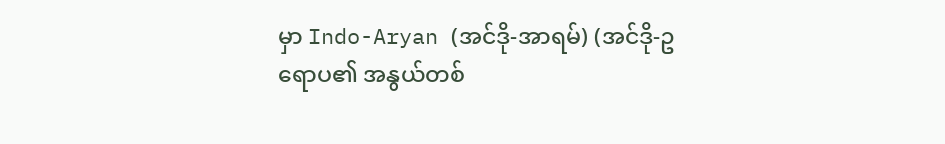မှာ Indo-Aryan (အင်ဒို-အာရမ်) (အင်ဒို-ဥရောပ၏ အနွယ်တစ်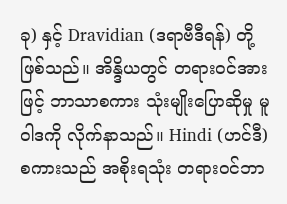ခု) နှင့် Dravidian (ဒရာဗီဒီရန်) တို့ဖြစ်သည်။ အိန္ဒိယတွင် တရားဝင်အားဖြင့် ဘာသာစကား သုံးမျိုးပြောဆိုမှု မူဝါဒကို လိုက်နာသည်။ Hindi (ဟင်ဒီ) စကားသည် အစိုးရသုံး တရားဝင်ဘာ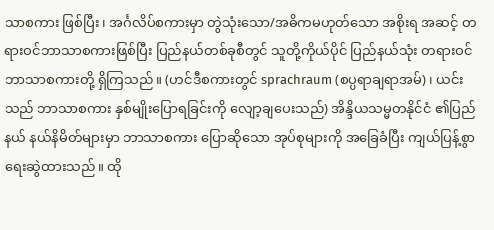သာစကား ဖြစ်ပြီး၊ အင်္ဂလိပ်စကားမှာ တွဲသုံးသော/အဓိကမဟုတ်သော အစိုးရ အဆင့် တရားဝင်ဘာသာစကားဖြစ်ပြီး ပြည်နယ်တစ်ခုစီတွင် သူတို့ကိုယ်ပိုင် ပြည်နယ်သုံး တရားဝင်ဘာသာစကားတို့ ရှိကြသည်။ (ဟင်ဒီစကားတွင် sprachraum (စပ္ပရာချရာအမ်)၊ ယင်းသည် ဘာသာစကား နှစ်မျိုးပြောရခြင်းကို လျော့ချပေးသည်) အိန္ဒိယသမ္မတနိုင်ငံ ၏ပြည်နယ် နယ်နိမိတ်များမှာ ဘာသာစကား ပြောဆိုသော အုပ်စုများကို အခြေခံပြီး ကျယ်ပြန့်စွာရေးဆွဲထားသည်။ ထို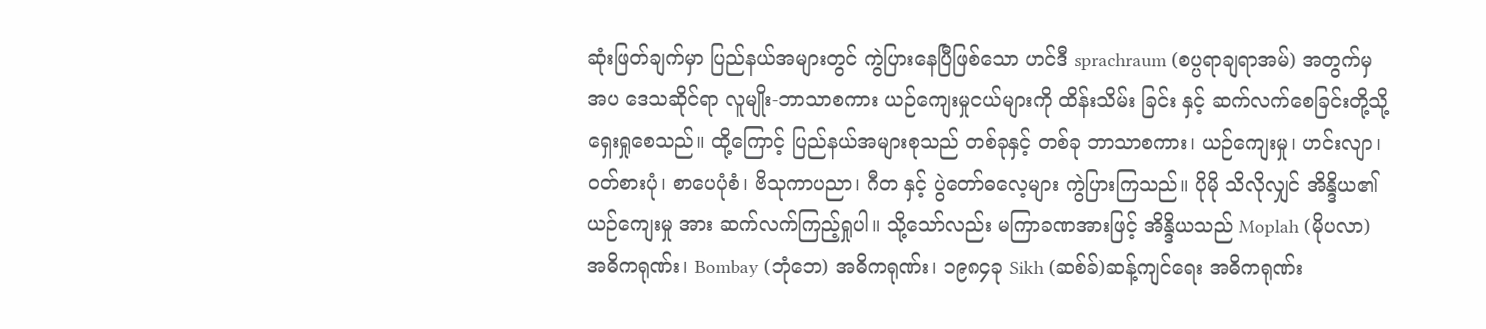ဆုံးဖြတ်ချက်မှာ ပြည်နယ်အများတွင် ကွဲပြားနေပြီဖြစ်သော ဟင်ဒီ sprachraum (စပ္ပရာချရာအမ်) အတွက်မှအပ ဒေသဆိုင်ရာ လူမျိုး-ဘာသာစကား ယဉ်ကျေးမှုငယ်များကို ထိန်းသိမ်း ခြင်း နှင့် ဆက်လက်စေခြင်းတို့သို့ ရှေးရှုစေသည်။ ထို့ကြောင့် ပြည်နယ်အများစုသည် တစ်ခုနှင့် တစ်ခု ဘာသာစကား၊ ယဉ်ကျေးမှု၊ ဟင်းလျာ၊ ဝတ်စားပုံ၊ စာပေပုံစံ၊ ဗိသုကာပညာ၊ ဂီတ နှင့် ပွဲတော်ဓလေ့များ ကွဲပြားကြသည်။ ပိုမို သိလိုလျှင် အိန္ဒိယ၏ယဉ်ကျေးမှု အား ဆက်လက်ကြည့်ရှုပါ။ သို့သော်လည်း မကြာခဏအားဖြင့် အိန္ဒိယသည် Moplah (မိုပလာ)အဓိကရုဏ်း၊ Bombay (ဘုံဘေ) အဓိကရုဏ်း၊ ၁၉၈၄ခု Sikh (ဆစ်ခ်)ဆန့်ကျင်ရေး အဓိကရုဏ်း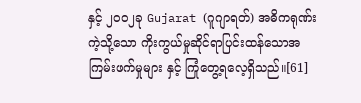နှင့် ၂၀၀၂ခု Gujarat (ဂူဂျာရတ်) အဓိကရုဏ်း ကဲ့သို့သော ကိုးကွယ်မှုဆိုင်ရာပြင်းထန်သောအကြမ်းဖက်မှုများ နှင့် ကြုံတွေ့ရလေ့ရှိသည်။[61]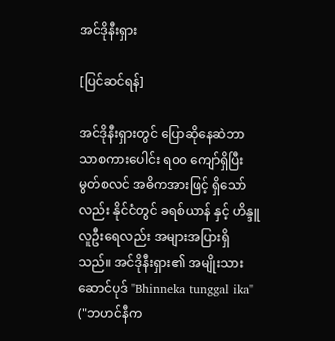အင်ဒိုနီးရှား

[ပြင်ဆင်ရန်]

အင်ဒိုနီးရှားတွင် ပြောဆိုနေဆဲဘာသာစကားပေါင်း ရ၀၀ ကျော်ရှိပြီးမွတ်စလင် အဓိကအားဖြင့် ရှိသော်လည်း နိုင်ငံတွင် ခရစ်ယာန် နှင့် ဟိန္ဒူလူဦးရေလည်း အများအပြားရှိသည်။ အင်ဒိုနီးရှား၏ အမျိုးသား ဆောင်ပုဒ် "Bhinneka tunggal ika" ("ဘဟင်နီက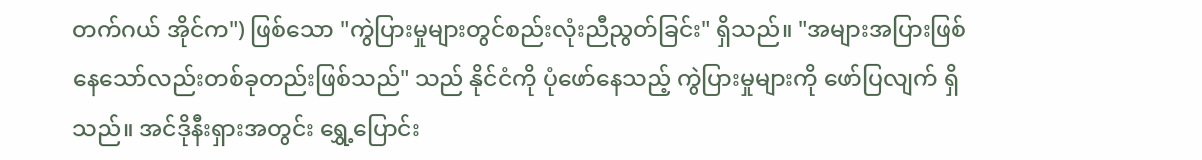တက်ဂယ် အိုင်က") ဖြစ်သော "ကွဲပြားမှုများတွင်စည်းလုံးညီညွတ်ခြင်း" ရှိသည်။ "အများအပြားဖြစ်နေသော်လည်းတစ်ခုတည်းဖြစ်သည်" သည် နိုင်ငံကို ပုံဖော်နေသည့် ကွဲပြားမှုများကို ဖော်ပြလျက် ရှိသည်။ အင်ဒိုနီးရှားအတွင်း ရွှေ့ပြောင်း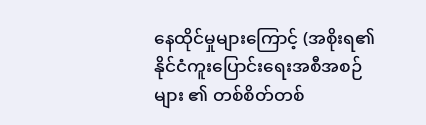နေထိုင်မှုများကြောင့် (အစိုးရ၏ နိုင်ငံကူးပြောင်းရေးအစီအစဉ်များ ၏ တစ်စိတ်တစ်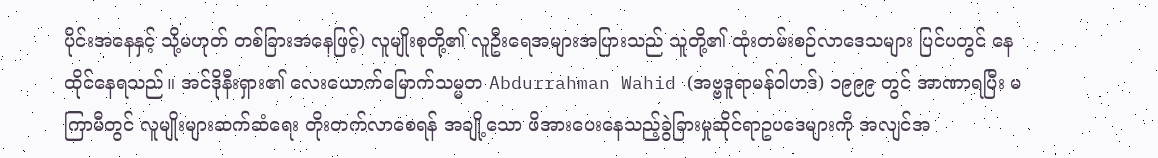ပိုင်းအနေနှင့် သို့မဟုတ် တစ်ခြားအနေဖြင့်) လူမျိုးစုတို့၏ လူဦးရေအများအပြားသည် သူတို့၏ ထုံးတမ်းစဉ်လာဒေသများ ပြင်ပတွင် နေထိုင်နေရသည်။ အင်ဒိုနီးရှား၏ လေးယောက်မြောက်သမ္မတ Abdurrahman Wahid (အဗ္ဗဒူရာမန်ဝါဟဒ်) ၁၉၉၉ တွင် အာဏာရပြီး မကြာမီတွင် လူမျိုးများဆက်ဆံရေး တိုးတက်လာစေရန် အချို့သော ဖိအားပေးနေသည့်ခွဲခြားမှုဆိုင်ရာဥပဒေများကို အလျင်အ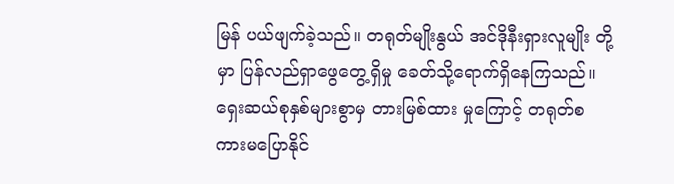မြန် ပယ်ဖျက်ခဲ့သည်။ တရုတ်မျိုးနွယ် အင်ဒိုနီးရှားလူမျိုး တို့မှာ ပြန်လည်ရှာဖွေတွေ့ရှိမှု ခေတ်သို့ရောက်ရှိနေကြသည်။ ရှေးဆယ်စုနှစ်များစွာမှ တားမြစ်ထား မှုကြောင့် တရုတ်စကားမပြောနိုင်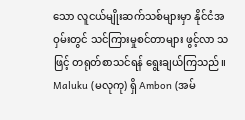သော လူငယ်မျိုးဆက်သစ်များမှာ နိုင်ငံအဝှမ်းတွင် သင်ကြားမှုစင်တာများ ဖွင့်လာ သဖြင့် တရုတ်စာသင်ရန် ရွေးချယ်ကြသည်။ Maluku (မလုကု) ရှိ Ambon (အမ်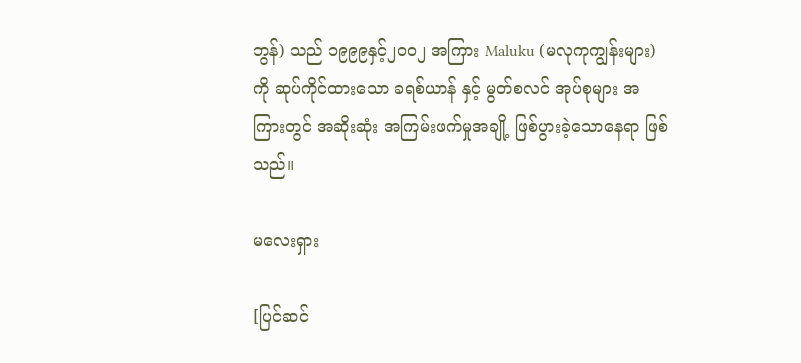ဘွန်) သည် ၁၉၉၉နှင့်၂၀၀၂ အကြား Maluku (မလုကုကျွန်းများ) ကို ဆုပ်ကိုင်ထားသော ခရစ်ယာန် နှင့် မွတ်စလင် အုပ်စုများ အကြားတွင် အဆိုးဆုံး အကြမ်းဖက်မှုအချို့ ဖြစ်ပွားခဲ့သောနေရာ ဖြစ်သည်။

မလေးရှား

[ပြင်ဆင်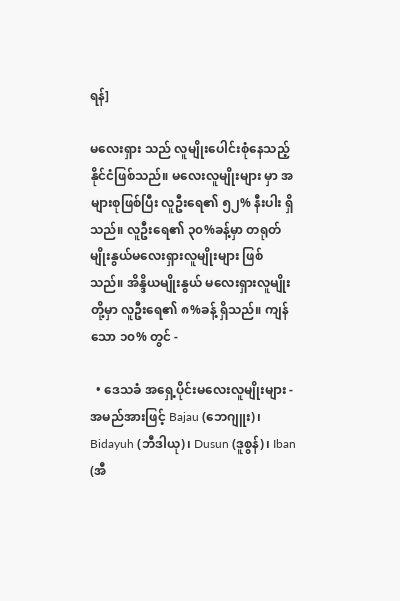ရန်]

မလေးရှား သည် လူမျိုးပေါင်းစုံနေသည့် နိုင်ငံဖြစ်သည်။ မလေးလူမျိုးများ မှာ အများစုဖြစ်ပြီး လူဦးရေ၏ ၅၂% နီးပါး ရှိသည်။ လူဦးရေ၏ ၃၀%ခန့်မှာ တရုတ်မျိုးနွယ်မလေးရှားလူမျိုးများ ဖြစ်သည်။ အိန္ဒိယမျိုးနွယ် မလေးရှားလူမျိုး တို့မှာ လူဦးရေ၏ ၈%ခန့် ရှိသည်။ ကျန်သော ၁၀% တွင် -

  • ဒေသခံ အရှေ့ပိုင်းမလေးလူမျိုးများ - အမည်အားဖြင့် Bajau (ဘေဂျူး)၊ Bidayuh (ဘီဒါယု)၊ Dusun (ဒူစွန်)၊ Iban (အီ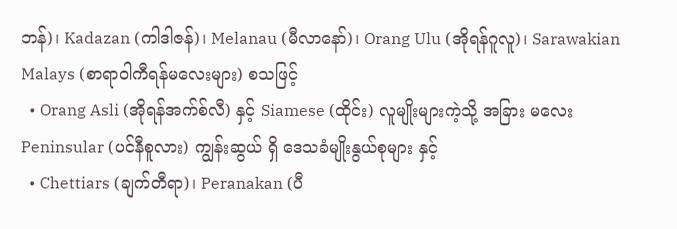ဘန်)၊ Kadazan (ကါဒါဇန်)၊ Melanau (မီလာနော်)၊ Orang Ulu (အိုရန်ဂူလူ)၊ Sarawakian Malays (စာရာဝါကီရန်မလေးများ) စသဖြင့်
  • Orang Asli (အိုရန်အက်စ်လီ) နှင့် Siamese (ထိုင်း) လူမျိုးများကဲ့သို့ အခြား မလေး Peninsular (ပင်နီစူလား) ကျွန်းဆွယ် ရှိ ဒေသခံမျိုးနွယ်စုများ နှင့်
  • Chettiars (ချက်တီရာ)၊ Peranakan (ပီ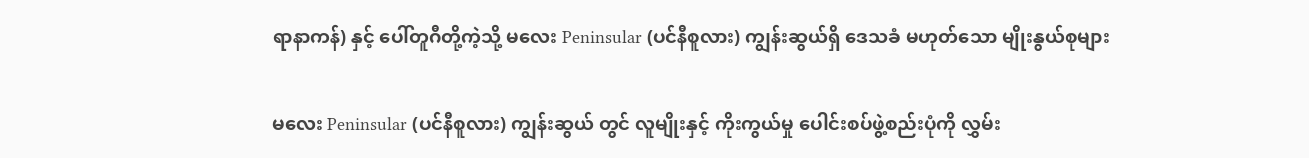ရာနာကန်) နှင့် ပေါ်တူဂီတို့ကဲ့သို့ မလေး Peninsular (ပင်နီစူလား) ကျွန်းဆွယ်ရှိ ဒေသခံ မဟုတ်သော မျိုးနွယ်စုများ

မလေး Peninsular (ပင်နီစူလား) ကျွန်းဆွယ် တွင် လူမျိုးနှင့် ကိုးကွယ်မှု ပေါင်းစပ်ဖွဲ့စည်းပုံကို လွှမ်း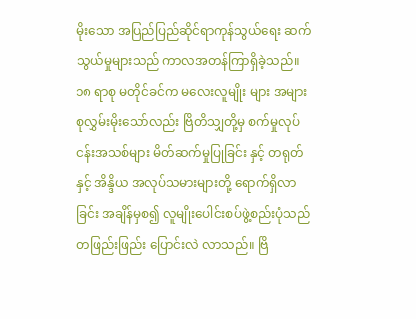မိုးသော အပြည်ပြည်ဆိုင်ရာကုန်သွယ်ရေး ဆက်သွယ်မှုများသည် ကာလအတန်ကြာရှိခဲ့သည်။ ၁၈ ရာစု မတိုင်ခင်က မလေးလူမျိုး များ အများစုလွှမ်းမိုးသော်လည်း ဗြိတိသျှတို့မှ စက်မှုလုပ်ငန်းအသစ်များ မိတ်ဆက်မှုပြုခြင်း နှင့် တရုတ် နှင့် အိန္ဒိယ အလုပ်သမားများတို့ ရောက်ရှိလာခြင်း အချိန်မှစ၍ လူမျိုးပေါင်းစပ်ဖွဲ့စည်းပုံသည် တဖြည်းဖြည်း ပြောင်းလဲ လာသည်။ ဗြိ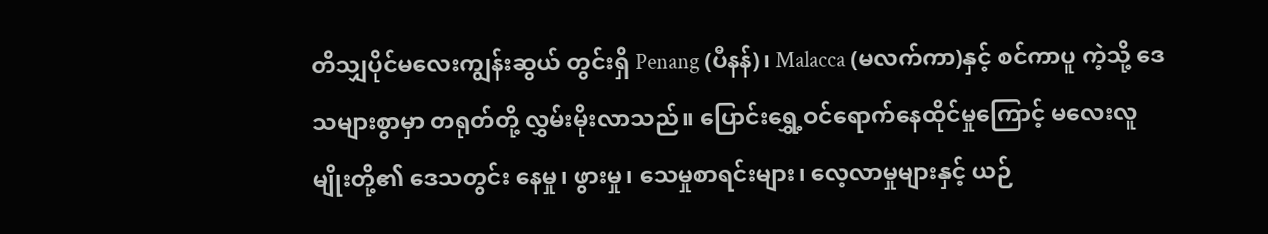တိသျှပိုင်မလေးကျွန်းဆွယ် တွင်းရှိ Penang (ပီနန်)၊ Malacca (မလက်ကာ)နှင့် စင်ကာပူ ကဲ့သို့ ဒေသများစွာမှာ တရုတ်တို့ လွှမ်းမိုးလာသည်။ ပြောင်းရွှေ့ဝင်ရောက်နေထိုင်မှုကြောင့် မလေးလူမျိုးတို့၏ ဒေသတွင်း နေမှု၊ ဖွားမှု၊ သေမှုစာရင်းများ၊ လေ့လာမှုများနှင့် ယဉ်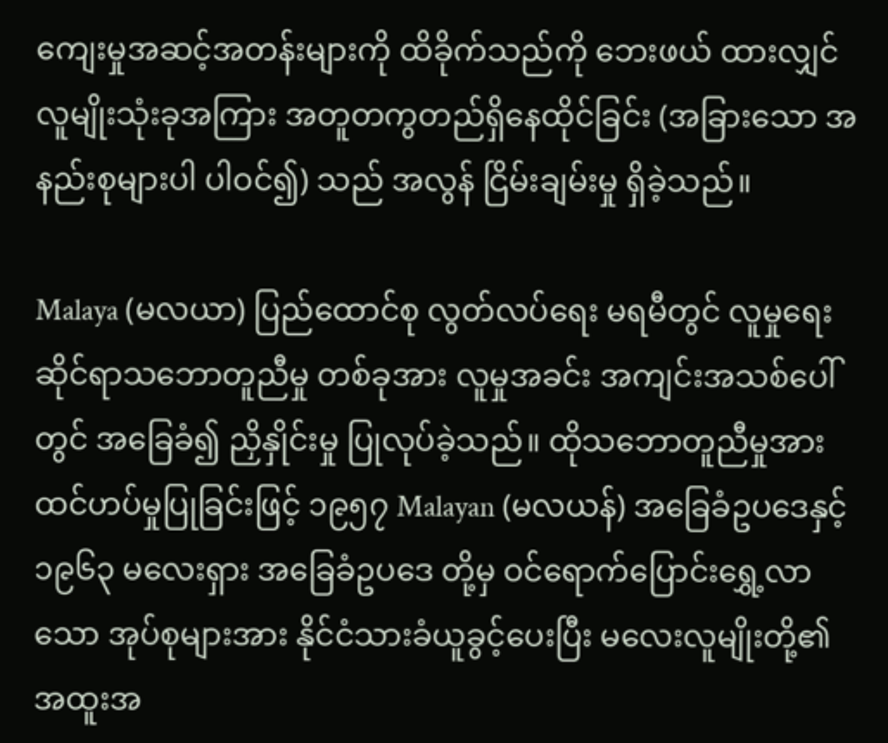ကျေးမှုအဆင့်အတန်းများကို ထိခိုက်သည်ကို ဘေးဖယ် ထားလျှင် လူမျိုးသုံးခုအကြား အတူတကွတည်ရှိနေထိုင်ခြင်း (အခြားသော အနည်းစုများပါ ပါဝင်၍) သည် အလွန် ငြိမ်းချမ်းမှု ရှိခဲ့သည်။

Malaya (မလယာ) ပြည်ထောင်စု လွတ်လပ်ရေး မရမီတွင် လူမှုရေးဆိုင်ရာသဘောတူညီမှု တစ်ခုအား လူမှုအခင်း အကျင်းအသစ်ပေါ်တွင် အခြေခံ၍ ညှိနှိုင်းမှု ပြုလုပ်ခဲ့သည်။ ထိုသဘောတူညီမှုအား ထင်ဟပ်မှုပြုခြင်းဖြင့် ၁၉၅၇ Malayan (မလယန်) အခြေခံဥပဒေနှင့် ၁၉၆၃ မလေးရှား အခြေခံဥပဒေ တို့မှ ဝင်ရောက်ပြောင်းရွှေ့လာသော အုပ်စုများအား နိုင်ငံသားခံယူခွင့်ပေးပြီး မလေးလူမျိုးတို့၏ အထူးအ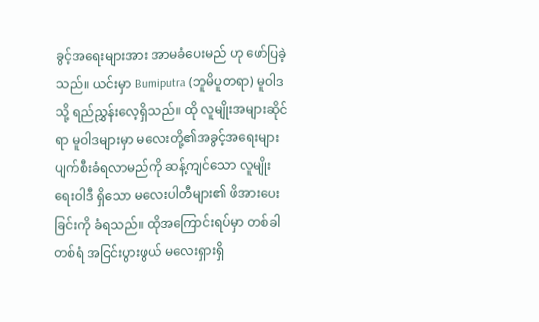ခွင့်အရေးများအား အာမခံပေးမည် ဟု ဖော်ပြခဲ့ သည်။ ယင်းမှာ Bumiputra (ဘူမိပူတရာ) မူဝါဒသို့ ရည်ညွှန်းလေ့ရှိသည်။ ထို လူမျိုးအများဆိုင်ရာ မူဝါဒများမှာ မလေးတို့၏အခွင့်အရေးများ ပျက်စီးခံရလာမည်ကို ဆန့်ကျင်သော လူမျိုးရေးဝါဒီ ရှိသော မလေးပါတီများ၏ ဖိအားပေးခြင်းကို ခံရသည်။ ထိုအကြောင်းရပ်မှာ တစ်ခါတစ်ရံ အငြင်းပွားဖွယ် မလေးရှားရှိ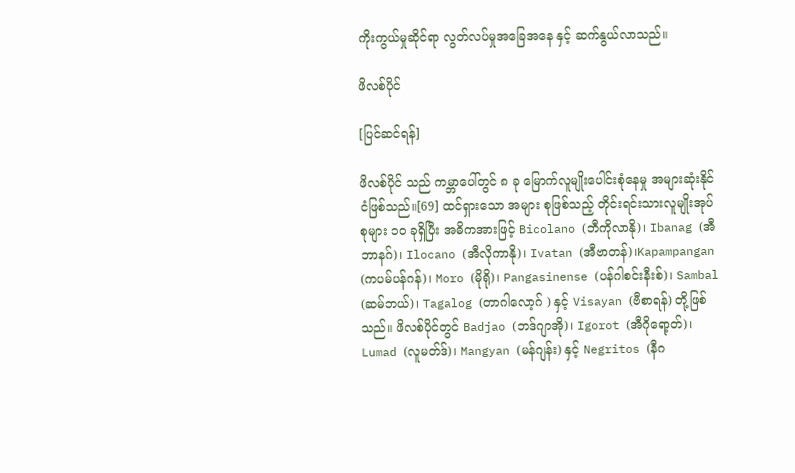ကိုးကွယ်မှုဆိုင်ရာ လွတ်လပ်မှုအခြေအနေ နှင့် ဆက်နွယ်လာသည်။

ဖိလစ်ပိုင်

[ပြင်ဆင်ရန်]

ဖိလစ်ပိုင် သည် ကမ္ဘာပေါ်တွင် ၈ ခု မြောက်လူမျိုးပေါင်းစုံနေမှု အများဆုံးနိုင်ငံဖြစ်သည်။[69] ထင်ရှားသော အများ စုဖြစ်သည့် တိုင်းရင်းသားလူမျိုးအုပ်စုများ ၁၀ ခုရှိပြီး အဓိကအားဖြင့် Bicolano (ဘီကိုလာနို)၊ Ibanag (အီဘာနဂ်)၊ Ilocano (အီလိုကာနို)၊ Ivatan (အီဗာတန်)၊Kapampangan (ကပမ်ပန်ဂန်)၊ Moro (မိုရို)၊ Pangasinense (ပန်ဂါစင်းနီးစ်)၊ Sambal (ဆမ်ဘယ်)၊ Tagalog (တာဂါလော့ဂ် ) နှင့် Visayan (ဗီစာရန်) တို့ဖြစ်သည်။ ဖိလစ်ပိုင်တွင် Badjao (ဘဒ်ဂျာအို)၊ Igorot (အီဂိုရော့တ်)၊ Lumad (လူမတ်ဒ်)၊ Mangyan (မန်ဂျန်း) နှင့် Negritos (နီဂ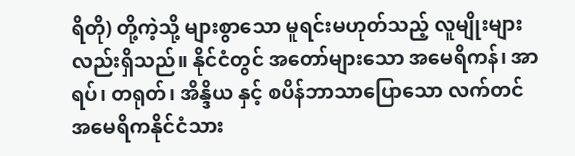ရိတို) တို့ကဲ့သို့ များစွာသော မူရင်းမဟုတ်သည့် လူမျိုးများ လည်းရှိသည်။ နိုင်ငံတွင် အတော်များသော အမေရိကန်၊ အာရပ်၊ တရုတ်၊ အိန္ဒိယ နှင့် စပိန်ဘာသာပြောသော လက်တင်အမေရိကနိုင်ငံသား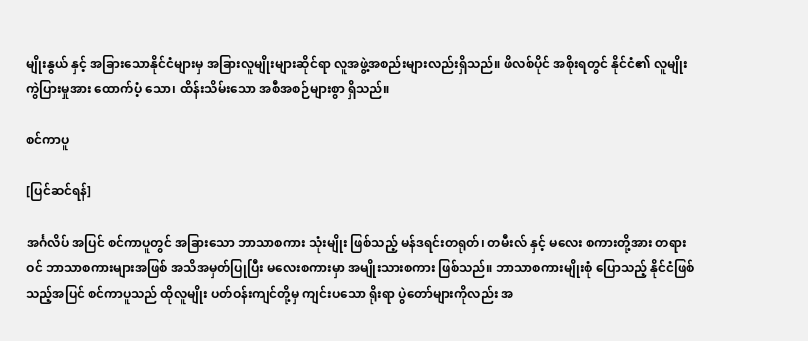မျိုးနွယ် နှင့် အခြားသောနိုင်ငံများမှ အခြားလူမျိုးများဆိုင်ရာ လူအဖွဲ့အစည်းများလည်းရှိသည်။ ဖိလစ်ပိုင် အစိုးရတွင် နိုင်ငံ၏ လူမျိုးကွဲပြားမှုအား ထောက်ပံ့ သော၊ ထိန်းသိမ်းသော အစီအစဉ်များစွာ ရှိသည်။

စင်ကာပူ

[ပြင်ဆင်ရန်]

အင်္ဂလိပ် အပြင် စင်ကာပူတွင် အခြားသော ဘာသာစကား သုံးမျိုး ဖြစ်သည့် မန်ဒရင်းတရုတ်၊ တမီးလ် နှင့် မလေး စကားတို့အား တရားဝင် ဘာသာစကားများအဖြစ် အသိအမှတ်ပြုပြီး မလေးစကားမှာ အမျိုးသားစကား ဖြစ်သည်။ ဘာသာစကားမျိုးစုံ ပြောသည့် နိုင်ငံဖြစ်သည့်အပြင် စင်ကာပူသည် ထိုလူမျိုး ပတ်ဝန်းကျင်တို့မှ ကျင်းပသော ရိုးရာ ပွဲတော်များကိုလည်း အ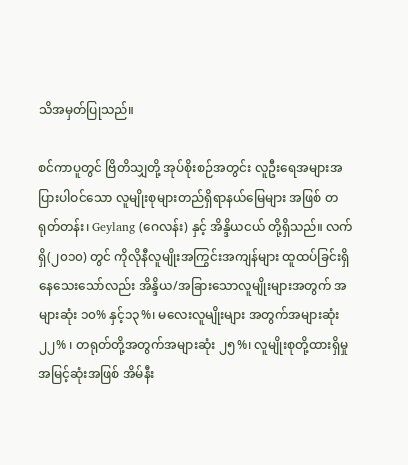သိအမှတ်ပြုသည်။

စင်ကာပူတွင် ဗြိတိသျှတို့ အုပ်စိုးစဉ်အတွင်း လူဦးရေအများအပြားပါဝင်သော လူမျိုးစုများတည်ရှိရာနယ်မြေများ အဖြစ် တရုတ်တန်း၊ Geylang (ဂေလန်း) နှင့် အိန္ဒိယငယ် တို့ရှိသည်။ လက်ရှိ(၂၀၁၀) တွင် ကိုလိုနီလူမျိုးအကြွင်းအကျန်များ ထူထပ်ခြင်းရှိနေသေးသော်လည်း အိန္ဒိယ/အခြားသောလူမျိုးများအတွက် အများဆုံး ၁၀% နှင့်၁၃%၊ မလေးလူမျိုးများ အတွက်အများဆုံး ၂၂% ၊ တရုတ်တို့အတွက်အများဆုံး ၂၅%၊ လူမျိုးစုတို့ထားရှိမှုအမြင့်ဆုံးအဖြစ် အိမ်နီး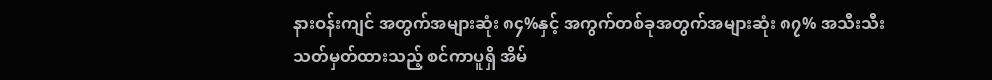နားဝန်းကျင် အတွက်အများဆုံး ၈၄%နှင့် အကွက်တစ်ခုအတွက်အများဆုံး ၈၇% အသီးသီးသတ်မှတ်ထားသည့် စင်ကာပူရှိ အိမ်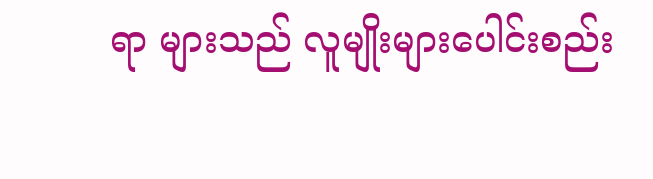ရာ များသည် လူမျိုးများပေါင်းစည်း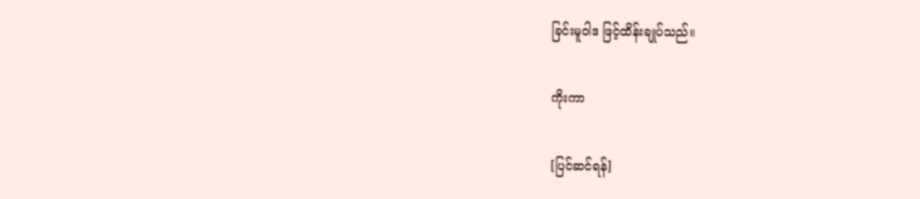ခြင်းမူဝါဒ ဖြင့်ထိန်းချုပ်သည်။

ကိုးကာ

[ပြင်ဆင်ရန်]